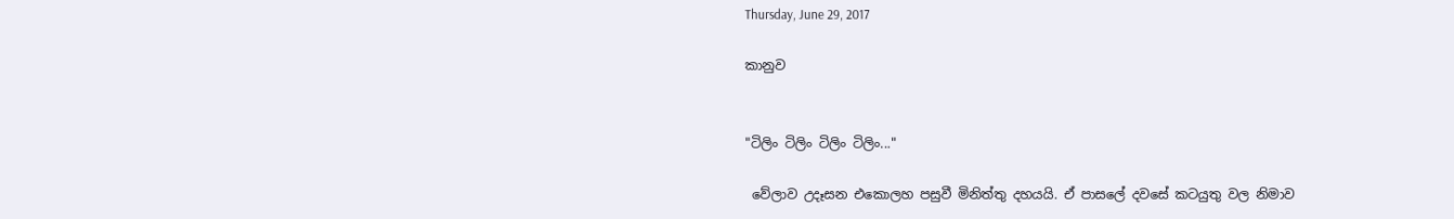Thursday, June 29, 2017

කානුව


"ටිලිං ටිලිං ටිලිං ටිලිං..."

 වේලාව උදෑසන එකොලහ පසුවී මිනිත්තු දහයයි. ඒ පාසලේ දවසේ කටයුතු වල නිමාව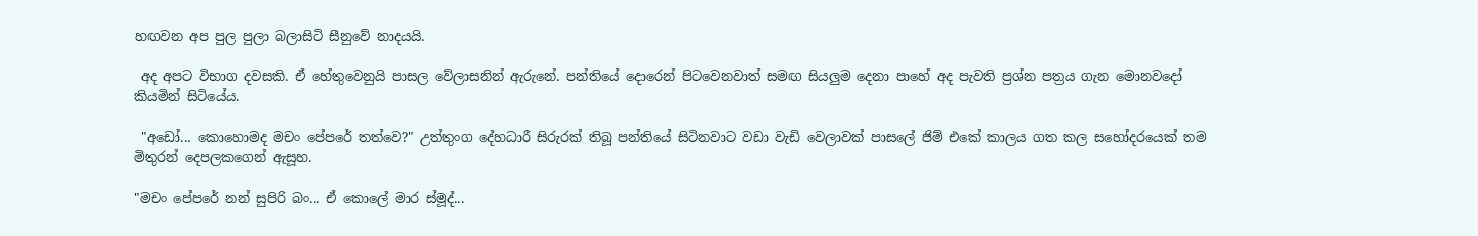හඟවන අප පුල පුලා බලාසිටි සීනුවේ නාදයයි.

 අද අපට විභාග දවසකි. ඒ හේතුවෙනුයි පාසල වේලාසනින් ඇරුනේ. පන්තියේ දොරෙන් පිටවෙනවාත් සමඟ සියලුම දෙනා පාහේ අද පැවති ප්‍රශ්න පත්‍රය ගැන මොනවදෝ කියමින් සිටියේය.

 "අඩෝ... කොහොමද මචං පේපරේ තත්වෙ?" උත්තුංග දේහධාරී සිරුරක් තිබූ පන්තියේ සිටිනවාට වඩා වැඩි වෙලාවක් පාසලේ ජිම් එකේ කාලය ගත කල සහෝදරයෙක් තම මිතුරන් දෙපලකගෙන් ඇසූහ.

"මචං පේපරේ නන් සුපිරි බං... ඒ කොලේ මාර ස්මූද්...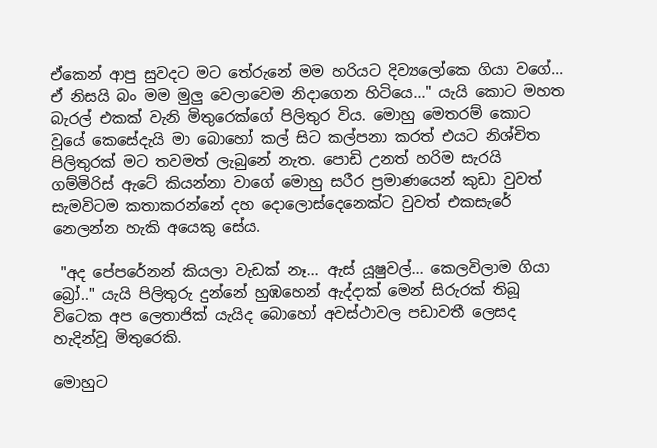ඒකෙන් ආපු සුවදට මට තේරුනේ මම හරියට දිව්‍යලෝකෙ ගියා වගේ... ඒ නිසයි බං මම මුලු වෙලාවෙම නිදාගෙන හිටියෙ..." යැයි කොට මහත බැරල් එකක් වැනි මිතුරෙක්ගේ පිලිතුර විය. මොහු මෙතරම් කොට වූයේ කෙසේදැයි මා බොහෝ කල් සිට කල්පනා කරත් එයට නිශ්චිත පිලිතුරක් මට තවමත් ලැබුනේ නැත. පොඩි උනත් හරිම සැරයි ගම්මිරිස් ඇටේ කියන්නා වාගේ මොහු සරීර ප්‍රමාණයෙන් කුඩා වුවත් සැමවිටම කතාකරන්නේ දහ දොලොස්දෙනෙක්ට වුවත් එකසැරේ නෙලන්න හැකි අයෙකු සේය.

 "අද පේපරේනන් කියලා වැඩක් නෑ... ඇස් යූෂුවල්... කෙලවිලාම ගියා බ්‍රෝ.." යැයි පිලිතුරු දුන්නේ හුඹහෙන් ඇද්දාක් මෙන් සිරුරක් තිබූ විටෙක අප ලෙතාජික් යැයිද බොහෝ අවස්ථාවල පඩාවතී ලෙසද හැදින්වූ මිතුරෙකි.

මොහුට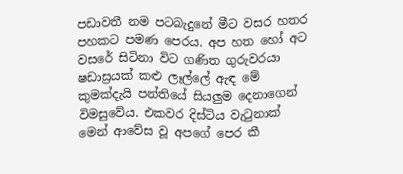පඩාවතී නම පටබැදුනේ මීට වසර හතර පහකට පමණ පෙරය. අප හත හෝ අට වසරේ සිටිනා විට ගණිත ගුරුවරයා ෂඩාස්‍රයක් කළු ලෑල්ලේ ඇඳ මේ කුමක්දැයි පන්තියේ සියලුම දෙනාගෙන් විමසුවේය. එකවර දිස්ටිය වැටුනාක් මෙන් ආවේස වූ අපගේ පෙර කී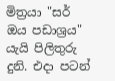මිත්‍රයා "සර් ඔය පඩාශ්‍රය" යැයි පිලිතුරු දුනි. එදා පටන්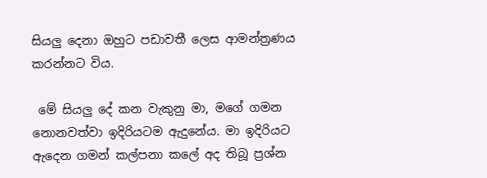සියලු දෙනා ඔහුට පඩාවතී ලෙස ආමන්ත්‍රණය කරන්නට විය.

 මේ සියලු දේ කන වැකුනු මා, මගේ ගමන නොනවත්වා ඉදිරියටම ඇදුනේය. මා ඉදිරියට ඇදෙන ගමන් කල්පනා කලේ අද තිබූ ප්‍රශ්න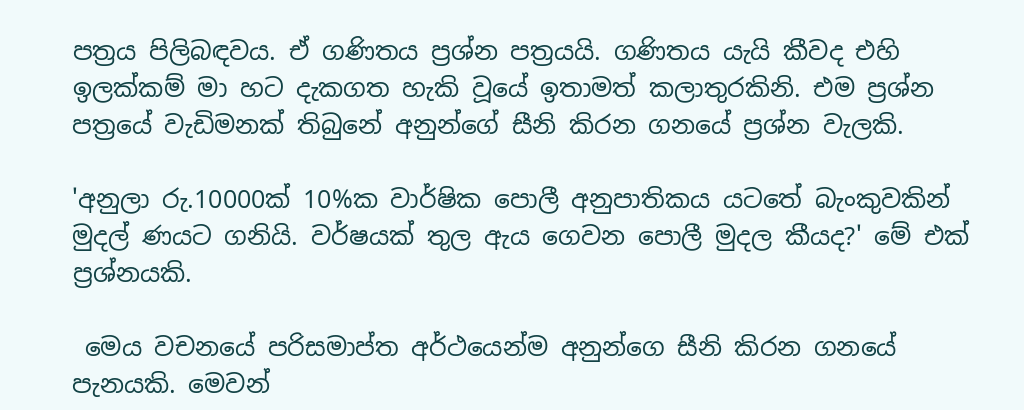පත්‍රය පිලිබඳවය. ඒ ගණිතය ප්‍රශ්න පත්‍රයයි. ගණිතය යැයි කීවද එහි ඉලක්කම් මා හට දැකගත හැකි වූයේ ඉතාමත් කලාතුරකිනි. එම ප්‍රශ්න පත්‍රයේ වැඩිමනක් තිබුනේ අනුන්ගේ සීනි කිරන ගනයේ ප්‍රශ්න වැලකි.

'අනුලා රු.10000ක් 10%ක වාර්ෂික පොලී අනුපාතිකය යටතේ බැංකුවකින් මුදල් ණයට ගනියි. වර්ෂයක් තුල ඇය ගෙවන පොලී මුදල කීයද?' මේ එක් ප්‍රශ්නයකි.

 මෙය වචනයේ පරිසමාප්ත අර්ථයෙන්ම අනුන්ගෙ සීනි කිරන ගනයේ පැනයකි. මෙවන්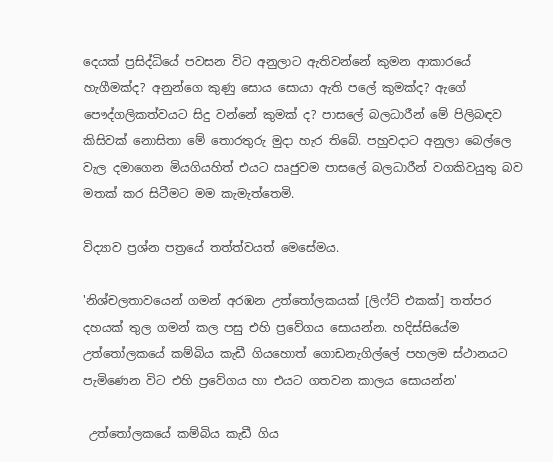දෙයක් ප්‍රසිද්ධියේ පවසන විට අනුලාට ඇතිවන්නේ කුමන ආකාරයේ හැගීමක්ද? අනුන්ගෙ කුණු සොය සොයා ඇති පලේ කුමක්ද? ඇගේ පෞද්ගලිකත්වයට සිදු වන්නේ කුමක් ද? පාසලේ බලධාරීන් මේ පිලිබඳව කිසිවක් නොසිතා මේ තොරතුරු මුදා හැර තිබේ. පහුවදාට අනුලා බෙල්ලෙ වැල දමාගෙන මියගියහිත් එයට ඍජුවම පාසලේ බලධාරීන් වගකිවයුතු බව මතක් කර සිටීමට මම කැමැත්තෙමි.

විද්‍යාව ප්‍රශ්න පත්‍රයේ තත්ත්වයත් මෙසේමය.

'නිශ්චලතාවයෙන් ගමන් අරඹන උත්තෝලකයක් [ලිෆ්ට් එකක්] තත්පර දහයක් තුල ගමන් කල පසු එහි ප්‍රවේගය සොයන්න. හදිස්සියේම උත්තෝලකයේ කම්බිය කැඩී ගියහොත් ගොඩනැගිල්ලේ පහලම ස්ථානයට පැමිණෙන විට එහි ප්‍රවේගය හා එයට ගතවන කාලය සොයන්න'

 උත්තෝලකයේ කම්බිය කැඩී ගිය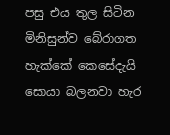පසු එය තුල සිටින මිනිසුන්ව බේරාගත හැක්කේ කෙසේදැයි සොයා බලනවා හැර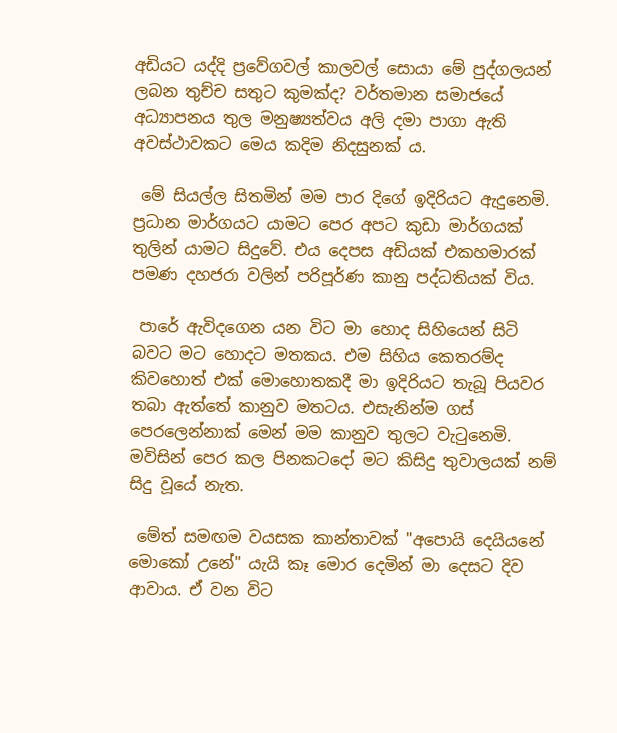අඩියට යද්දි ප්‍රවේගවල් කාලවල් සොයා මේ පුද්ගලයන් ලබන තුච්ච සතුට කුමක්ද? වර්තමාන සමාජයේ අධ්‍යාපනය තුල මනුෂ්‍යත්වය අලි දමා පාගා ඇති අවස්ථාවකට මෙය කදිම නිදසුනක්‍ ය.

 මේ සියල්ල සිතමින් මම පාර දිගේ ඉදිරියට ඇදුනෙමි. ප්‍රධාන මාර්ගයට යාමට පෙර අපට කුඩා මාර්ගයක් තුලින් යාමට සිදුවේ. එය දෙපස අඩියක් එකහමාරක් පමණ දහජරා වලින් පරිපූර්ණ කානු පද්ධතියක් විය.

 පාරේ ඇවිදගෙන යන විට මා හොද සිහියෙන් සිටි බවට මට හොදට මතකය. එම සිහිය කෙතරම්ද කිවහොත් එක් මොහොතකදී මා ඉදිරියට තැබූ පියවර තබා ඇත්තේ කානුව මතටය. එසැනින්ම ගස් පෙරලෙන්නාක් මෙන් මම කානුව තුලට වැටුනෙමි. මවිසින් පෙර කල පිනකටදෝ මට කිසිදු තුවාලයක් නම් සිදු වූයේ නැත.

 මේත් සමඟම වයසක කාන්තාවක් "අපොයි දෙයියනේ මොකෝ උනේ" යැයි කෑ මොර දෙමින් මා දෙසට දිව ආවාය. ඒ වන විට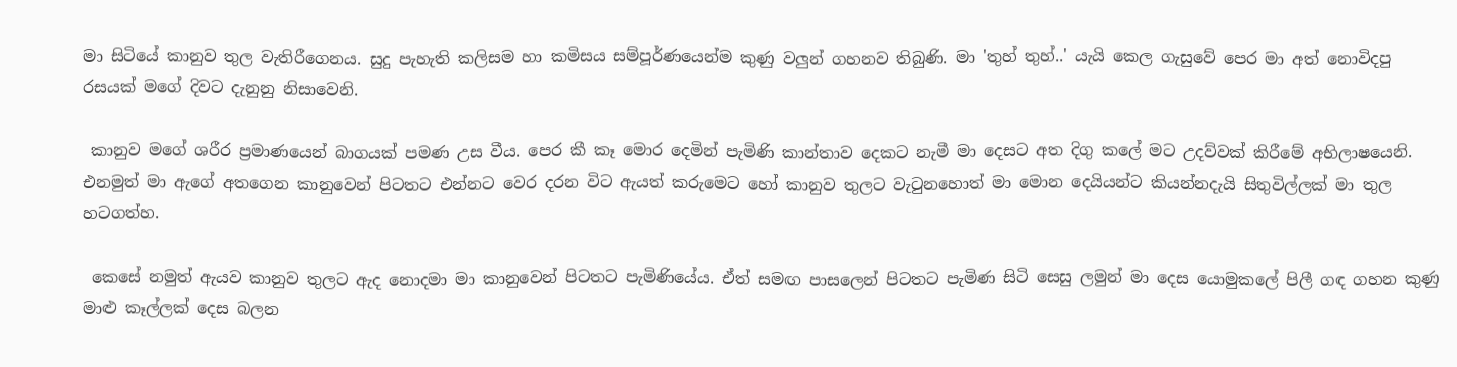මා සිටියේ කානුව තුල වැතිරීගෙනය. සුදු පැහැති කලිසම හා කමිසය සම්පූර්ණයෙන්ම කුණු වලුන් ගහනව තිබුණි. මා 'තුහ් තුහ්..' යැයි කෙල ගැසුවේ පෙර මා අත් නොවිදපු රසයක් මගේ දිවට දැනුනු නිසාවෙනි.

 කානුව මගේ ශරීර ප්‍රමාණයෙන් බාගයක් පමණ උස වීය. පෙර කී කෑ මොර දෙමින් පැමිණි කාන්තාව දෙකට නැමී මා දෙසට අත දිගු කලේ මට උදව්වක් කිරීමේ අභිලාෂයෙනි. එනමුත් මා ඇගේ අතගෙන කානුවෙන් පිටතට එන්නට වෙර දරන විට ඇයත් කරුමෙට හෝ කානුව තුලට වැටුනහොත් මා මොන දෙයියන්ට කියන්නදැයි සිතුවිල්ලක් මා තුල හටගත්හ.

 කෙසේ නමුත් ඇයව කානුව තුලට ඇද නොදමා මා කානුවෙන් පිටතට පැමිණියේය. ඒත් සමඟ පාසලෙන් පිටතට පැමිණ සිටි සෙසු ලමුන් මා දෙස යොමුකලේ පිලී ගඳ ගහන කුණු මාළු කෑල්ලක් දෙස බලන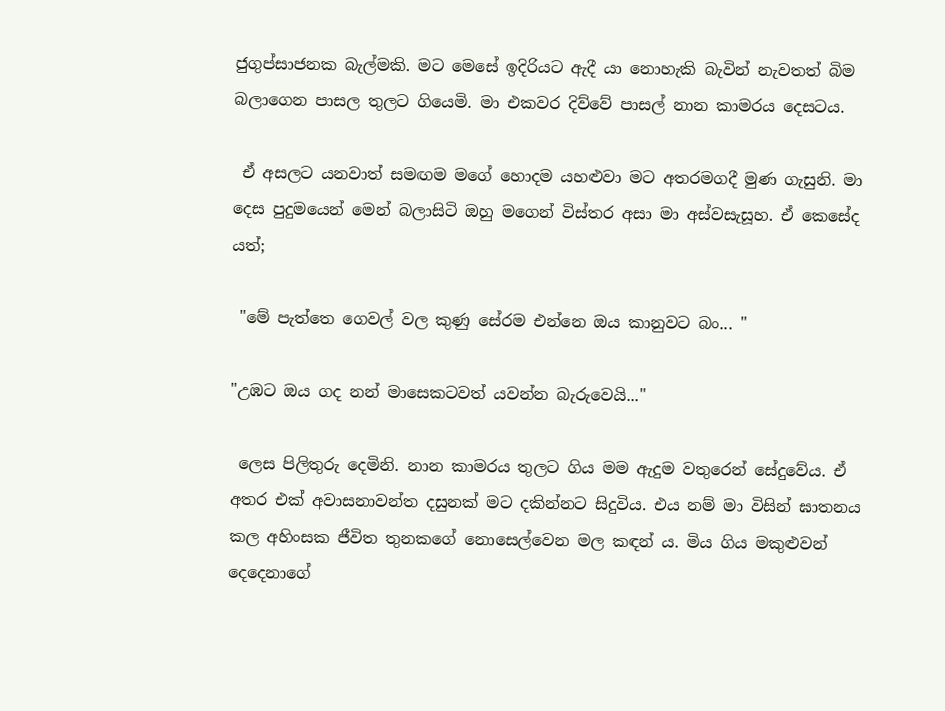ජුගුප්සාජනක බැල්මකි. මට මෙසේ ඉදිරියට ඇදී යා නොහැකි බැවින් නැවතත් බිම බලාගෙන පාසල තුලට ගියෙමි. මා එකවර දිව්වේ පාසල් නාන කාමරය දෙසටය.

 ඒ අසලට යනවාත් සමඟම මගේ හොදම යහළුවා මට අතරමගදී මුණ ගැසුනි. මා දෙස පුදුමයෙන් මෙන් බලාසිටි ඔහු මගෙන් විස්තර අසා මා අස්වසැසූහ. ඒ කෙසේද යත්;

 "මේ පැත්තෙ ගෙවල් වල කුණු සේරම එන්නෙ ඔය කානුවට බං... "

"උඹට ඔය ගද නන් මාසෙකටවත් යවන්න බැරුවෙයි..."

 ලෙස පිලිතුරු දෙමිනි. නාන කාමරය තුලට ගිය මම ඇදුම වතුරෙන් සේදුවේය. ඒ අතර එක් අවාසනාවන්ත දසුනක් මට දකින්නට සිදුවිය. එය නම් මා විසින් ඝාතනය කල අහිංසක ජීවිත තුනකගේ නොසෙල්වෙන මල කඳන් ය. මිය ගිය මකුළුවන් දෙදෙනාගේ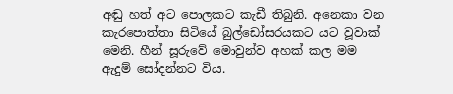අඬු හත් අට පොලකට කැඩී තිබුනි. අනෙකා වන කැරපොත්තා සිටියේ බුල්ඩෝසරයකට යට වූවාක් මෙනි. හීන් සූරුවේ මොවුන්ව අහක් කල මම ඇදුම් සෝදන්නට විය.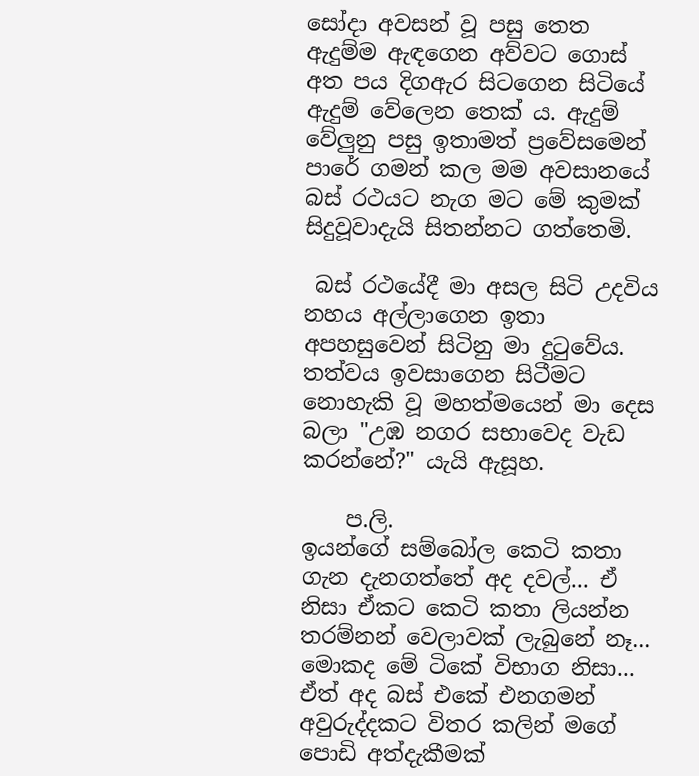සෝදා අවසන් වූ පසු තෙත ඇදුම්ම ඇඳගෙන අව්වට ගොස් අත පය දිගඇර සිටගෙන සිටියේ ඇදුම් වේලෙන තෙක් ය. ඇදුම් වේලුනු පසු ඉතාමත් ප්‍රවේසමෙන් පාරේ ගමන් කල මම අවසානයේ බස් රථයට නැග මට මේ කුමක් සිදුවූවාදැයි සිතන්නට ගත්තෙමි.

 බස් රථයේදී මා අසල සිටි උදවිය නහය අල්ලාගෙන ඉතා අපහසුවෙන් සිටිනු මා දුටුවේය. තත්වය ඉවසාගෙන සිටීමට නොහැකි වූ මහත්මයෙන් මා දෙස බලා "උඹ නගර සභාවෙද වැඩ කරන්නේ?" යැයි ඇසූහ.

    ප.ලි.
ඉයන්ගේ සම්බෝල කෙටි කතා ගැන දැනගත්තේ අද දවල්... ඒ නිසා ඒකට කෙටි කතා ලියන්න තරම්නන් වෙලාවක් ලැබුනේ නෑ... මොකද මේ ටිකේ විභාග නිසා... ඒත් අද බස් එකේ එනගමන් අවුරුද්දකට විතර කලින් මගේ පොඩි අත්දැකීමක්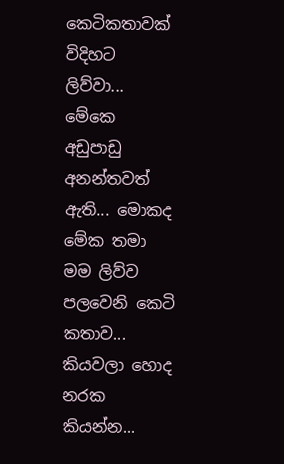කෙටිකතාවක් විදිහට ලිව්වා... මේකෙ අඩුපාඩු අනන්තවත් ඇති... මොකද මේක තමා මම ලිව්ව පලවෙනි කෙටි කතාව... කියවලා හොද නරක කියන්න...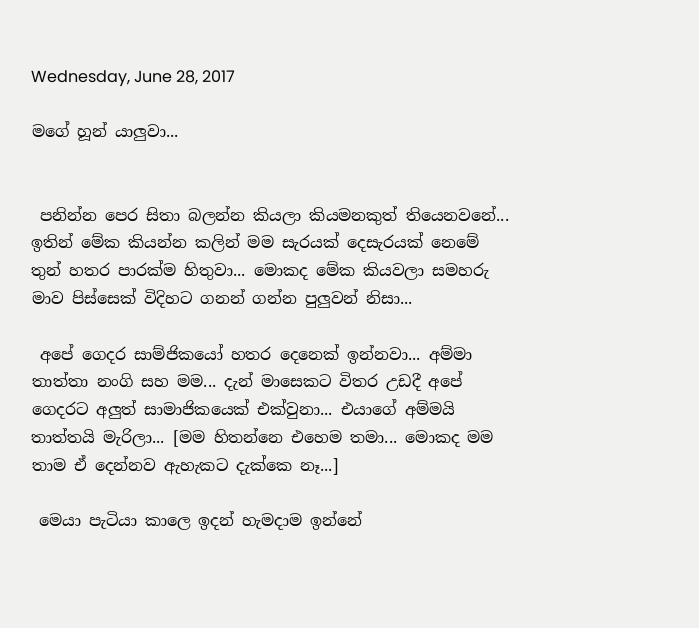Wednesday, June 28, 2017

මගේ හූන් යාලුවා...


 පනින්න පෙර සිතා බලන්න කියලා කියමනකුත් තියෙනවනේ... ඉතින් මේක කියන්න කලින් මම සැරයක් දෙසැරයක් නෙමේ තුන් හතර පාරක්ම හිතුවා... මොකද මේක කියවලා සමහරු මාව පිස්සෙක් විදිහට ගනන් ගන්න පුලුවන් නිසා...

 අපේ ගෙදර සාම්ජිකයෝ හතර දෙනෙක් ඉන්නවා... අම්මා තාත්තා නංගි සහ මම... දැන් මාසෙකට විතර උඩදී අපේ ගෙදරට අලුත් සාමාජිකයෙක් එක්වුනා... එයාගේ අම්මයි තාත්තයි මැරිලා... [මම හිතන්නෙ එහෙම තමා... මොකද මම තාම ඒ දෙන්නව ඇහැකට දැක්කෙ නෑ...]

 මෙයා පැටියා කාලෙ ඉදන් හැමදාම ඉන්නේ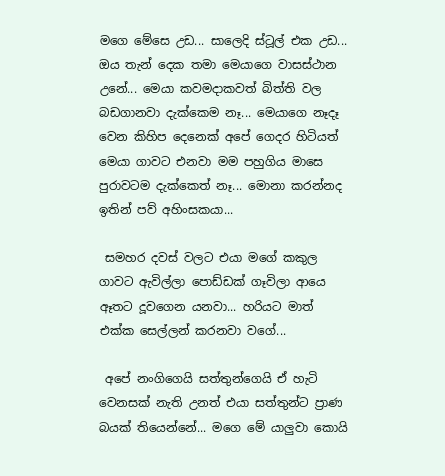මගෙ මේසෙ උඩ... සාලෙදි ස්ටූල් එක උඩ... ඔය තැන් දෙක තමා මෙයාගෙ වාසස්ථාන උනේ... මෙයා කවමදාකවත් බිත්ති වල බඩගානවා දැක්කෙම නෑ... මෙයාගෙ නෑදෑ වෙන කිහිප දෙනෙක් අපේ ගෙදර හිටියත් මෙයා ගාවට එනවා මම පහුගිය මාසෙ පුරාවටම දැක්කෙත් නෑ... මොනා කරන්නද ඉතින් පව් අහිංසකයා...

 සමහර දවස් වලට එයා මගේ කකුල ගාවට ඇවිල්ලා පොඩ්ඩක් ගෑවිලා ආයෙ ඈතට දූවගෙන යනවා... හරියට මාත් එක්ක සෙල්ලන් කරනවා වගේ...

 අපේ නංගිගෙයි සත්තුන්ගෙයි ඒ හැටි වෙනසක් නැති උනත් එයා සත්තුන්ට ප්‍රාණ බයක් තියෙන්නේ... මගෙ මේ යාලුවා කොයි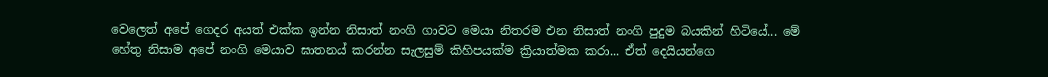වෙලෙත් අපේ ගෙදර අයත් එක්ක ඉන්න නිසාත් නංගි ගාවට මෙයා නිතරම එන නිසාත් නංගි පුදුම බයකින් හිටියේ... මේ හේතු නිසාම අපේ නංගි මෙයාව ඝාතනය් කරන්න සැලසුම් කිහිපයක්ම ක්‍රියාත්මක කරා... ඒත් දෙයියන්ගෙ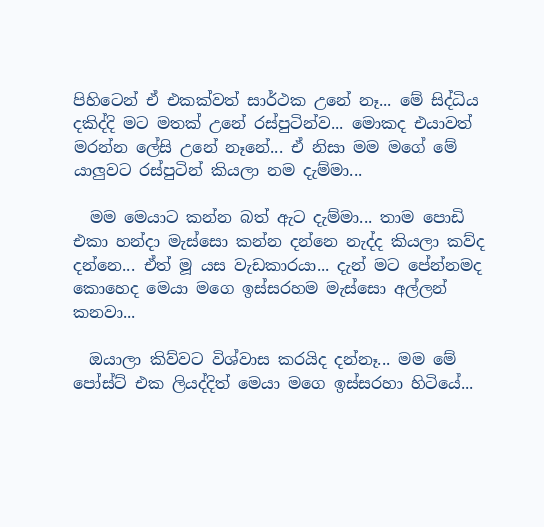පිහිටෙන් ඒ එකක්වත් සාර්ථක උනේ නෑ... මේ සිද්ධිය දකිද්දි මට මතක් උනේ රස්පුටින්ව... මොකද එයාවත් මරන්න ලේසි උනේ නෑනේ... ඒ නිසා මම මගේ මේ යාලුවට රස්පුටින් කියලා නම දැම්මා...

  මම මෙයාට කන්න බත් ඇට දැම්මා... තාම පොඩි එකා හන්දා මැස්සො කන්න දන්නෙ නැද්ද කියලා කව්ද දන්නෙ... ඒත් මූ යස වැඩකාරයා... දැන් මට පේන්නමද කොහෙද මෙයා මගෙ ඉස්සරහම මැස්සො අල්ලන් කනවා...

  ඔයාලා කිව්වට විශ්වාස කරයිද දන්නෑ... මම මේ පෝස්ට් එක ලියද්දිත් මෙයා මගෙ ඉස්සරහා හිටියේ...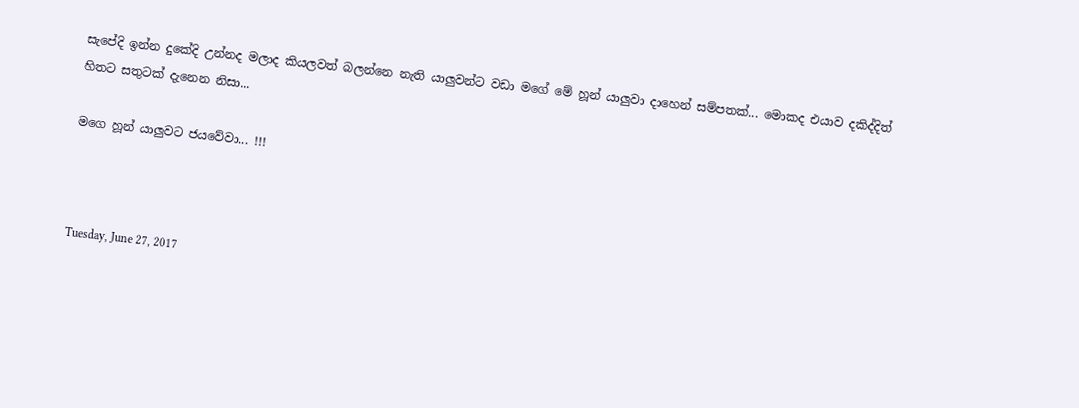සැපේදි ඉන්න දුකේදි උන්නද මලාද කියලවත් බලන්නෙ නැති යාලුවන්ට වඩා මගේ මේ හූන් යාලුවා දාහෙන් සම්පතක්... මොකද එයාව දකිද්දිත් හිතට සතුටක් දැනෙන නිසා...

මගෙ හූන් යාලුවට ජයවේවා... !!!



Tuesday, June 27, 2017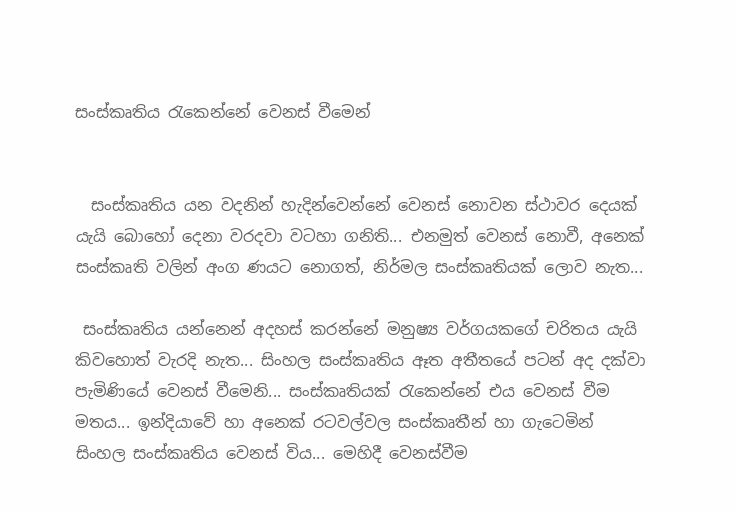සංස්කෘතිය රැකෙන්නේ වෙනස් වීමෙන්


  සංස්කෘතිය යන වදනින් හැදින්වෙන්නේ වෙනස් නොවන ස්ථාවර දෙයක් යැයි බොහෝ දෙනා වරදවා වටහා ගනිති... එනමුත් වෙනස් නොවී, අනෙක් සංස්කෘති වලින් අංග ණයට නොගත්, නිර්මල සංස්කෘතියක් ලොව නැත...

 සංස්කෘතිය යන්නෙන් අදහස් කරන්නේ මනුෂ්‍ය වර්ගයකගේ චරිතය යැයි කිවහොත් වැරදි නැත... සිංහල සංස්කෘතිය ඈත අතීතයේ පටන් අද දක්වා පැමිණියේ වෙනස් වීමෙනි... සංස්කෘතියක් රැකෙන්නේ එය වෙනස් වීම මතය... ඉන්දියාවේ හා අනෙක් රටවල්වල සංස්කෘතීන් හා ගැටෙමින් සිංහල සංස්කෘතිය වෙනස් විය... මෙහිදී වෙනස්වීම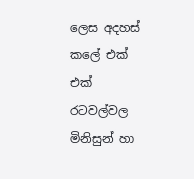ලෙස අදහස් කලේ එක් එක් රටවල්වල මිනිසුන් හා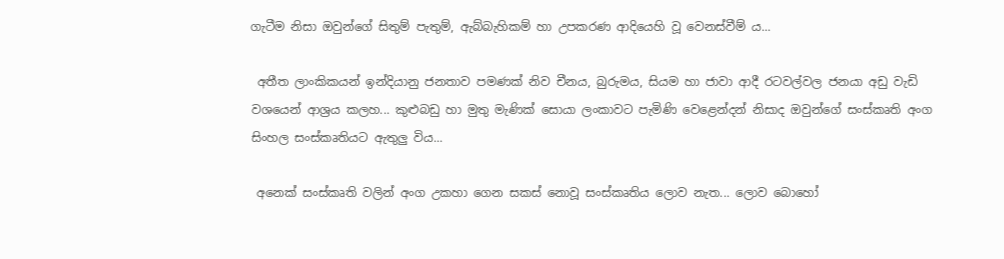ගැටීම නිසා ඔවුන්ගේ සිතුම් පැතුම්, ඇබ්බැහිකම් හා උපකරණ ආදියෙහි වූ වෙනස්වීම් ය...

 අතීත ලාංකිකයන් ඉන්දියානු ජනතාව පමණක් නිව චීනය, බුරුමය, සියම හා ජාවා ආදී රටවල්වල ජනයා අඩු වැඩි වශයෙන් ආශ්‍රය කලහ... කුළුබඩු හා මුතු මැණික් සොයා ලංකාවට පැමිණි වෙළෙන්දන් නිසාද ඔවුන්ගේ සංස්කෘති අංග සිංහල සංස්කෘතියට ඇතුලු විය...

 අනෙක් සංස්කෘති වලින් අංග උකහා ගෙන සකස් නොවූ සංස්කෘතිය ලොව නැත... ලොව බොහෝ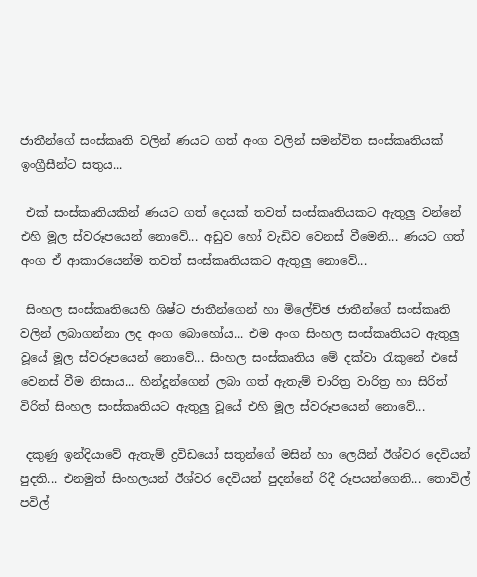ජාතීන්ගේ සංස්කෘති වලින් ණයට ගත් අංග වලින් සමන්විත සංස්කෘතියක් ඉංග්‍රීසීන්ට සතුය...

 එක් සංස්කෘතියකින් ණයට ගත් දෙයක් තවත් සංස්කෘතියකට ඇතුලු වන්නේ එහි මූල ස්වරූපයෙන් නොවේ... අඩුව හෝ වැඩිව වෙනස් වීමෙනි... ණයට ගත් අංග ඒ ආකාරයෙන්ම තවත් සංස්කෘතියකට ඇතුලු නොවේ...

 සිංහල සංස්කෘතියෙහි ශිෂ්ට ජාතීන්ගෙන් හා මිලේච්ඡ ජාතීන්ගේ සංස්කෘති වලින් ලබාගන්නා ලද අංග බොහෝය... එම අංග සිංහල සංස්කෘතියට ඇතුලු වූයේ මූල ස්වරූපයෙන් නොවේ... සිංහල සංස්කෘතිය මේ දක්වා රැකුනේ එසේ වෙනස් වීම නිසාය... හින්දූන්ගෙන් ලබා ගත් ඇතැම් චාරිත්‍ර වාරිත්‍ර හා සිරිත් විරිත් සිංහල සංස්කෘතියට ඇතුලු වූයේ එහි මූල ස්වරූපයෙන් නොවේ...

 දකුණු ඉන්දියාවේ ඇතැම් ද්‍රවිඩයෝ සතුන්ගේ මසින් හා ලෙයින් ඊශ්වර දෙවියන් පුදති... එනමුත් සිංහලයන් ඊශ්වර දෙවියන් පුදන්නේ රිදී රූපයන්ගෙනි... තොවිල් පවිල්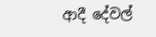ආදී දේවල්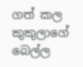ගත් කල කුකුලාගේ බෙල්ල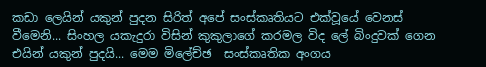කඩා ලෙයින් යකුන් පුදන සිරිත් අපේ සංස්කෘතියට එක්වූයේ වෙනස් වීමෙනි... සිංහල යකැදුරා විසින් කුකුලාගේ කරමල විද ලේ බිංදුවක් ගෙන එයින් යකුන් පුදයි... මෙම මිලේච්ඡ  සංස්කෘතික අංගය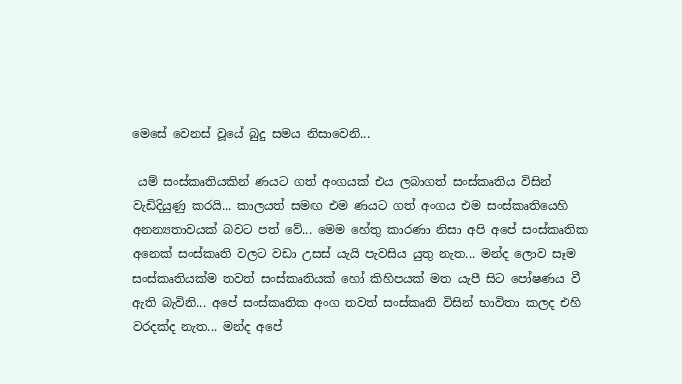මෙසේ වෙනස් වූයේ බුදු සමය නිසාවෙනි...

 යම් සංස්කෘතියකින් ණයට ගත් අංගයක් එය ලබාගත් සංස්කෘතිය විසින් වැඩිදියුණු කරයි... කාලයත් සමඟ එම ණයට ගත් අංගය එම සංස්කෘතියෙහි අනන්‍යතාවයක් බවට පත් වේ... මෙම හේතු කාරණා නිසා අපි අපේ සංස්කෘතික අනෙක් සංස්කෘති වලට වඩා උසස් යැයි පැවසිය යුතු නැත... මන්ද ලොව සෑම සංස්කෘතියක්ම තවත් සංස්කෘතියක් හෝ කිහිපයක් මත යැපී සිට පෝෂණය වී ඇති බැවිනි... අපේ සංස්කෘතික අංග තවත් සංස්කෘති විසින් භාවිතා කලද එහි වරදක්ද නැත... මන්ද අපේ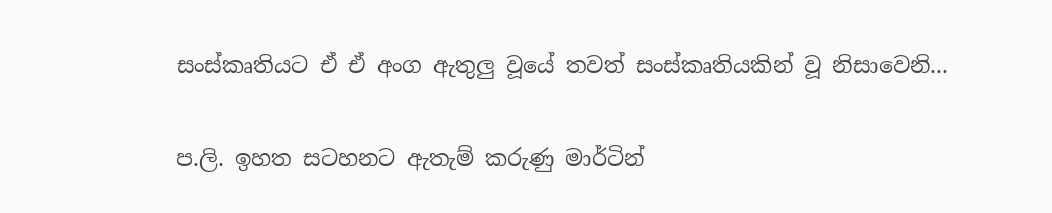සංස්කෘතියට ඒ ඒ අංග ඇතුලු වූයේ තවත් සංස්කෘතියකින් වූ නිසාවෙනි...

ප.ලි. ඉහත සටහනට ඇතැම් කරුණු මාර්ටින්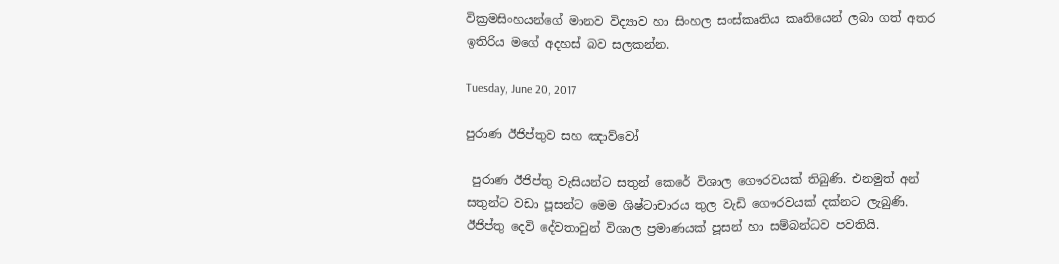වික්‍රමසිංහයන්ගේ මානව විද්‍යාව හා සිංහල සංස්කෘතිය කෘතියෙන් ලබා ගත් අතර ඉතිරිය මගේ අදහස් බව සලකන්න.

Tuesday, June 20, 2017

පුරාණ ඊජිප්තුව සහ ඤාව්වෝ

 පුරාණ ඊජිප්තු වැසියන්ට සතුන් කෙරේ විශාල ගෞරවයක් තිබුණි. එනමුත් අන් සතුන්ට වඩා පූසන්ට මෙම ශිෂ්ටාචාරය තුල වැඩි ගෞරවයක් දක්නට ලැබුණි. ඊජිප්තු දෙවි දේවතාවුන් විශාල ප්‍රමාණයක් පූසන් හා සම්බන්ධව පවතියි.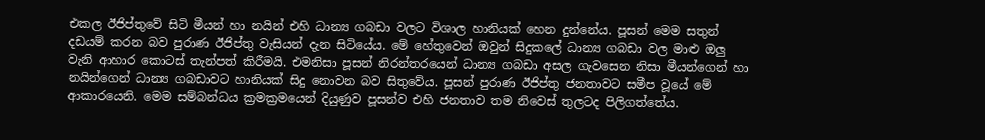එකල ඊජිප්තුවේ සිටි මීයන් හා නයින් එහි ධාන්‍ය ගබඩා වලට විශාල හානියක් හෙන දුන්නේය. පූසන් මෙම සතුන් දඩයම් කරන බව පුරාණ ඊජිප්තු වැසියන් දැන සිටියේය. මේ හේතුවෙන් ඔවුන් සිදුකලේ ධාන්‍ය ගබඩා වල මාළු ඔලු වැනි ආහාර කොටස් තැන්පත් කිරීමයි. එමනිසා පූසන් නිරන්තරයෙන් ධාන්‍ය ගබඩා අසල ගැවසෙන නිසා මීයන්ගෙන් හා නයින්ගෙන් ධාන්‍ය ගබඩාවට හානියක් සිදු නොවන බව සිතුවේය. පූසන් පුරාණ ඊජිප්තු ජනතාවට සමීප වූයේ මේ ආකාරයෙනි. මෙම සම්බන්ධය ක්‍රමක්‍රමයෙන් දියුණුව පූසන්ව එහි ජනතාව තම නිවෙස් තුලටද පිලිගත්තේය.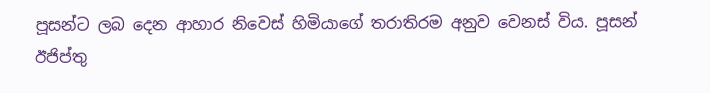පූසන්ට ලබ දෙන ආහාර නිවෙස් හිමියාගේ තරාතිරම අනුව වෙනස් විය. පූසන් ඊජිප්තු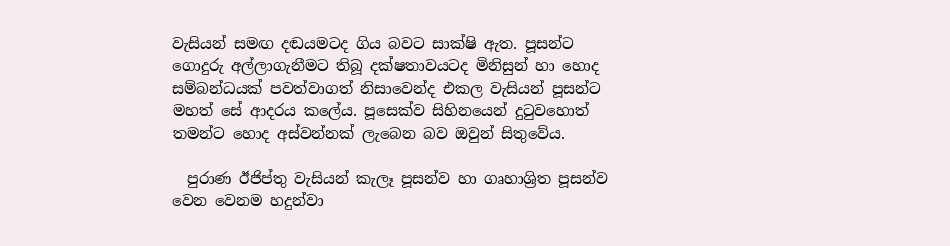වැසියන් සමඟ දඬයමටද ගිය බවට සාක්ෂි ඇත. පූසන්ට ගොදුරු අල්ලාගැනීමට තිබූ දක්ෂතාවයටද මිනිසුන් හා හොද සම්බන්ධයක් පවත්වාගත් නිසාවෙන්ද එකල වැසියන් පූසන්ට මහත් සේ ආදරය කලේය. පූසෙක්ව සිහිනයෙන් දුටුවහොත් තමන්ට හොද අස්වන්නක් ලැබෙන බව ඔවුන් සිතුවේය.

  පුරාණ ඊජිප්තු වැසියන් කැලෑ පූසන්ව හා ගෘහාශ්‍රිත පූසන්ව වෙන වෙනම හදුන්වා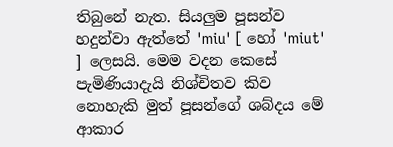තිබුනේ නැත. සියලුම පූසන්ව හදුන්වා ඇත්තේ 'miu' [ හෝ 'miut' ] ලෙසයි. මෙම වදන කෙසේ පැමිණියාදැයි නිශ්චිතව කිව නොහැකි මුත් පූසන්ගේ ශබ්දය මේ ආකාර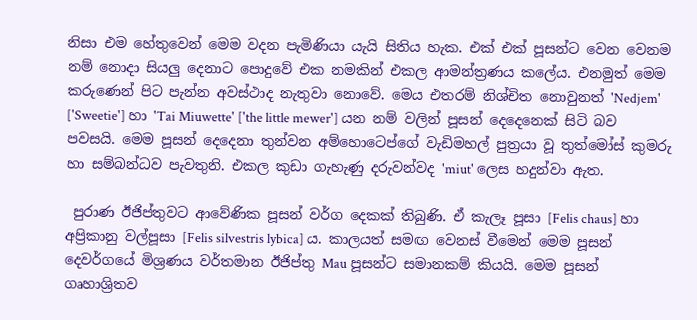නිසා එම හේතුවෙන් මෙම වදන පැමිණියා යැයි සිතිය හැක. එක් එක් පූසන්ට වෙන වෙනම නම් නොදා සියලු දෙනාට පොදුවේ එක නමකින් එකල ආමන්ත්‍රණය කලේය. එනමුත් මෙම කරුණෙන් පිට පැන්න අවස්ථාද නැතුවා නොවේ. මෙය එතරම් නිශ්චිත නොවුනත් 'Nedjem' ['Sweetie'] හා 'Tai Miuwette' ['the little mewer'] යන නම් වලින් පූසන් දෙදෙනෙක් සිටි බව පවසයි. මෙම පූසන් දෙදෙනා තුන්වන අම්හොටෙප්ගේ වැඩිමහල් පුත්‍රයා වූ තුත්මෝස් කුමරු හා සම්බන්ධව පැවතුනි. එකල කුඩා ගැහැණු දරුවන්වද 'miut' ලෙස හදුන්වා ඇත.

 පුරාණ ඊජිප්තුවට ආවේණික පූසන් වර්ග දෙකක් තිබුණි. ඒ කැලෑ පූසා [Felis chaus] හා අප්‍රිකානු වල්පූසා [Felis silvestris lybica] ය. කාලයත් සමඟ වෙනස් වීමෙන් මෙම පූසන් දෙවර්ගයේ මිශ්‍රණය වර්තමාන ඊජිප්තු Mau පූසන්ට සමානකම් කියයි. මෙම පූසන් ගෘහාශ්‍රිතව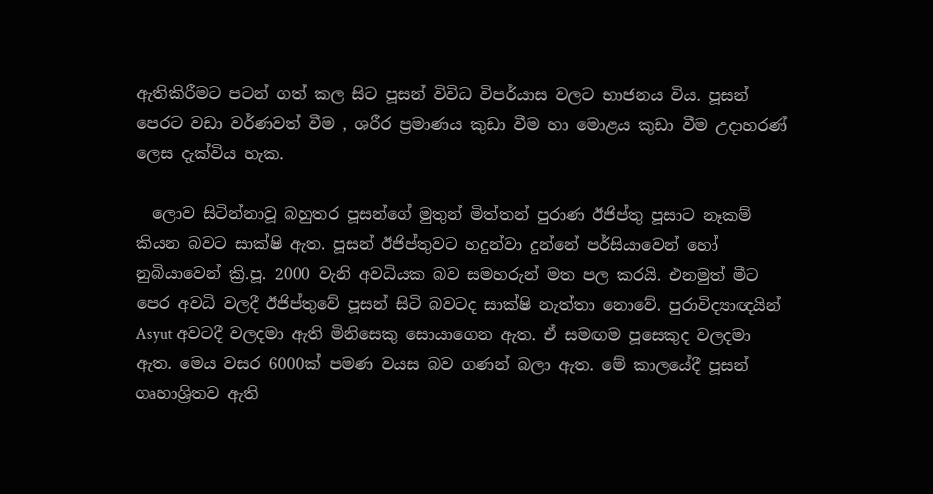ඇතිකිරීමට පටන් ගත් කල සිට පූසන් විවිධ විපර්යාස වලට භාජනය විය. පූසන් පෙරට වඩා වර්ණවත් වීම , ශරීර ප්‍රමාණය කුඩා වීම හා මොළය කුඩා වීම උදාහරණ් ලෙස දැක්විය හැක.

  ලොව සිටින්නාවූ බහුතර පූසන්ගේ මුතුන් මිත්තන් පුරාණ ඊජිප්තු පූසාට නෑකම් කියන බවට සාක්ෂි ඇත. පූසන් ඊජිප්තුවට හදුන්වා දුන්නේ පර්සියාවෙන් හෝ නුබියාවෙන් ක්‍රි.පූ. 2000 වැනි අවධියක බව සමහරුන් මත පල කරයි. එනමුත් මීට පෙර අවධි වලදී ඊජිප්තුවේ පූසන් සිටි බවටද සාක්ෂි නැත්තා නොවේ. පුරාවිද්‍යාඥයින් Asyut අවටදී වලදමා ඇති මිනිසෙකු සොයාගෙන ඇත. ඒ සමඟම පූසෙකුද වලදමා ඇත. මෙය වසර 6000ක් පමණ වයස බව ගණන් බලා ඇත. මේ කාලයේදී පූසන් ගෘහාශ්‍රිතව ඇති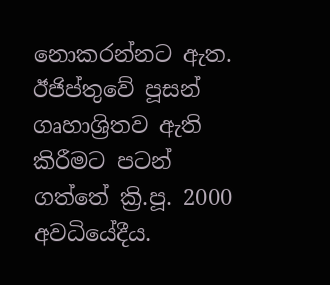නොකරන්නට ඇත. ඊජිප්තුවේ පූසන් ගෘහාශ්‍රිතව ඇති කිරීමට පටන් ගත්තේ ක්‍රි.පූ. 2000 අවධියේදීය.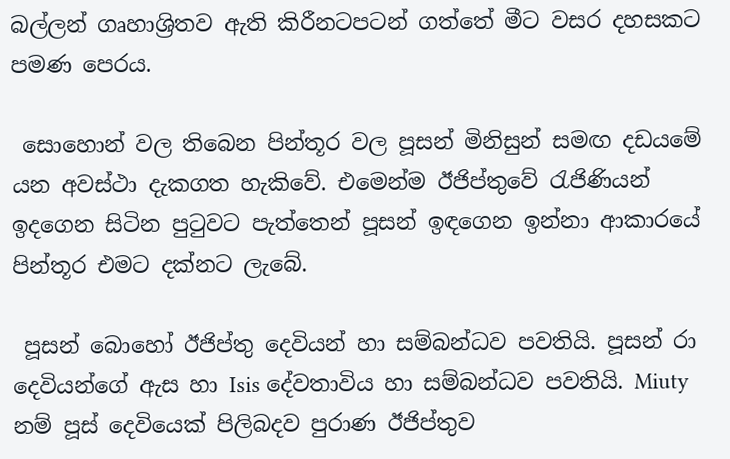බල්ලන් ගෘහාශ්‍රිතව ඇති කිරීනටපටන් ගත්තේ මීට වසර දහසකට පමණ පෙරය.

 සොහොන් වල තිබෙන පින්තූර වල පූසන් මිනිසුන් සමඟ දඩයමේ යන අවස්ථා දැකගත හැකිවේ. එමෙන්ම ඊජිප්තුවේ රැජිණියන් ඉදගෙන සිටින පුටුවට පැත්තෙන් පූසන් ඉඳගෙන ඉන්නා ආකාරයේ පින්තූර එමට දක්නට ලැබේ.

 පූසන් බොහෝ ඊජිප්තු දෙවියන් හා සම්බන්ධව පවතියි. පූසන් රා දෙවියන්ගේ ඇස හා Isis දේවතාවිය හා සම්බන්ධව පවතියි. Miuty නම් පූස් දෙවියෙක් පිලිබදව පුරාණ ඊජිප්තුව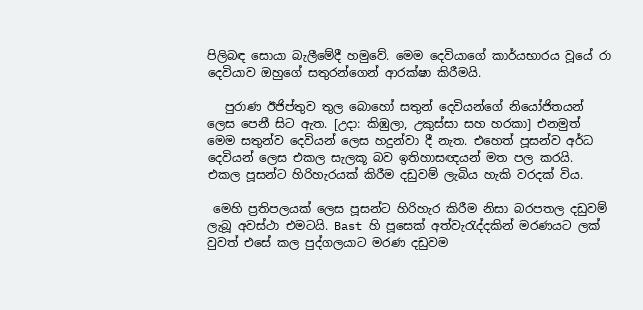පිලිබඳ සොයා බැලීමේදී හමුවේ. මෙම දෙවියාගේ කාර්යභාරය වූයේ රා දෙවියාව ඔහුගේ සතුරන්ගෙන් ආරක්ෂා කිරීමයි.

   පුරාණ ඊජිප්තුව තුල බොහෝ සතුන් දෙවියන්ගේ නියෝජිතයන් ලෙස පෙනී සිට ඇත. [උදා: කිඹුලා, උකුස්සා සහ හරකා] එනමුත් මෙම සතුන්ව දෙවියන් ලෙස හදුන්වා දී නැත. එහෙත් පූසන්ව අර්ධ දෙවියන් ලෙස එකල සැලකූ බව ඉතිහාසඥයන් මත පල කරයි. එකල පූසන්ට හිරිහැරයක් කිරීම දඩුවම් ලැබිය හැකි වරදක් විය.

 මෙහි ප්‍රතිපලයක් ලෙස පූසන්ට හිරිහැර කිරීම නිසා බරපතල දඩුවම් ලැබූ අවස්ථා එමටයි. Bast හි පූසෙක් අත්වැරැද්දකින් මරණයට ලක් වුවත් එසේ කල පුද්ගලයාට මරණ දඩුවම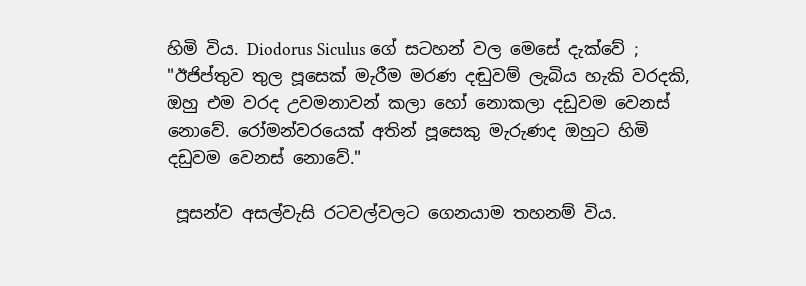හිමි විය. Diodorus Siculus ගේ සටහන් වල මෙසේ දැක්වේ ; "ඊජිප්තුව තුල පූසෙක් මැරීම මරණ දඬුවම් ලැබිය හැකි වරදකි, ඔහු එම වරද උවමනාවන් කලා හෝ නොකලා දඩුවම වෙනස් නොවේ. රෝමන්වරයෙක් අතින් පූසෙකු මැරුණද ඔහුට හිමි දඩුවම වෙනස් නොවේ."

 පූසන්ව අසල්වැසි රටවල්වලට ගෙනයාම තහනම් විය.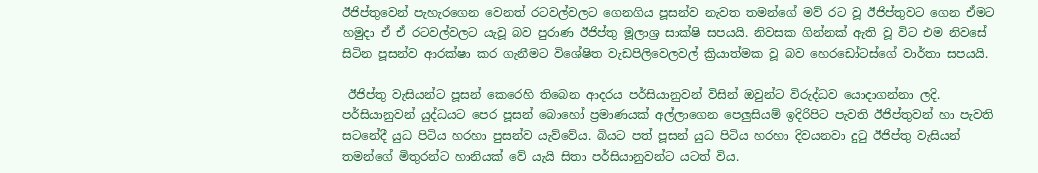ඊජිප්තුවෙන් පැහැරගෙන වෙනත් රටවල්වලට ගෙනගිය පූසන්ව නැවත තමන්ගේ මව් රට වූ ඊජිප්තුවට ගෙන ඒමට හමුදා ඒ ඒ රටවල්වලට යැවූ බව පුරාණ ඊජිප්තු මූලාශ්‍ර සාක්ෂි සපයයි. නිවසක ගින්නක් ඇති වූ විට එම නිවසේ සිටින පූසන්ව ආරක්ෂා කර ගැනීමට විශේෂිත වැඩපිලිවෙලවල් ක්‍රියාත්මක වූ බව හෙරඩෝටස්ගේ වාර්තා සපයයි.

 ඊජිප්තු වැසියන්ට පූසන් කෙරෙහි තිබෙන ආදරය පර්සියානුවන් විසින් ඔවුන්ට විරුද්ධව යොදාගන්නා ලදි. පර්සියානුවන් යුද්ධයට පෙර පූසන් බොහෝ ප්‍රමාණයක් අල්ලාගෙන පෙලුසියම් ඉදිරිපිට පැවති ඊජිප්තුවන් හා පැවති සටනේදී යුධ පිටිය හරහා පුසන්ව යැව්වේය. බියට පත් පූසන් යුධ පිටිය හරහා දිවයනවා දුටු ඊජිප්තු වැසියන් තමන්ගේ මිතුරන්ට හානියක් වේ යැයි සිතා පර්සියානුවන්ට යටත් විය.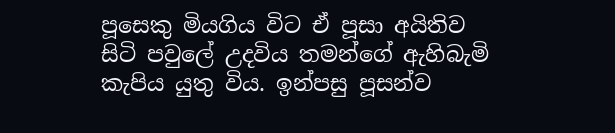පූසෙකු මියගිය විට ඒ පූසා අයිතිව සිටි පවුලේ උදවිය තමන්ගේ ඇහිබැමි කැපිය යුතු විය. ඉන්පසු පූසන්ව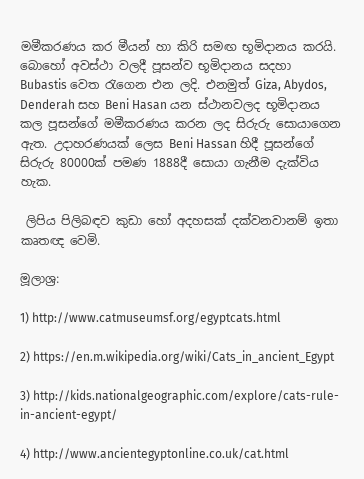මමීකරණය කර මීයන් හා කිරි සමඟ භූමිදානය කරයි. බොහෝ අවස්ථා වලදී පූසන්ව භූමිදානය සදහා Bubastis වෙත රැගෙන එන ලදි. එනමුත් Giza, Abydos, Denderah සහ Beni Hasan යන ස්ථානවලද භූමිදානය කල පූසන්ගේ මමීකරණය කරන ලද සිරුරු සොයාගෙන ඇත. උදාහරණයක් ලෙස Beni Hassan හිදී පූසන්ගේ සිරුරු 80000ක් පමණ 1888දී සොයා ගැනීම දැක්විය හැක.

 ලිපිය පිලිබඳව කුඩා හෝ අදහසක් දක්වනවානම් ඉතා කෘතඥ වෙමි.

මූලාශ්‍ර:

1) http://www.catmuseumsf.org/egyptcats.html

2) https://en.m.wikipedia.org/wiki/Cats_in_ancient_Egypt

3) http://kids.nationalgeographic.com/explore/cats-rule-in-ancient-egypt/

4) http://www.ancientegyptonline.co.uk/cat.html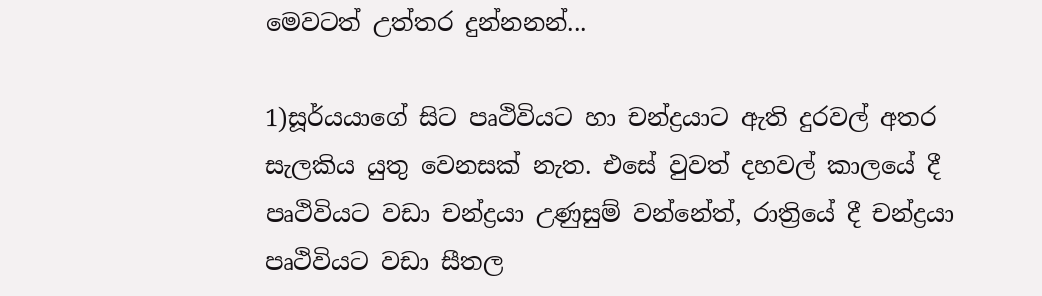මෙවටත් උත්තර දුන්නනන්...

1)සූර්යයාගේ සිට පෘථිවියට හා චන්ද්‍රයාට ඇති දුරවල් අතර සැලකිය යුතු වෙනසක් නැත. එසේ වුවත් දහවල් කාලයේ දී පෘථිවියට වඩා චන්ද්‍රයා උණුසුම් වන්නේත්, රාත්‍රියේ දී චන්ද්‍රයා පෘථිවියට වඩා සීතල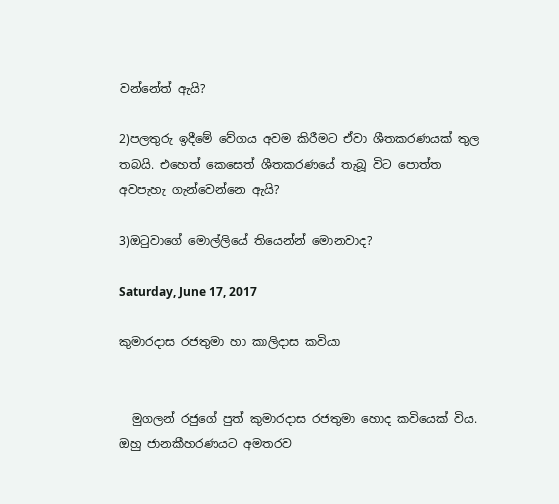වන්නේත් ඇයි?

2)පලතුරු ඉදීමේ වේගය අවම කිරීමට ඒවා ශීතකරණයක් තුල තබයි. එහෙත් කෙසෙත් ශීතකරණයේ තැබූ විට පොත්ත අවපැහැ ගැන්වෙන්නෙ ඇයි?

3)ඔටුවාගේ මොල්ලියේ තියෙන්න් මොනවාද?

Saturday, June 17, 2017

කුමාරදාස රජතුමා හා කාලිදාස කවියා


  මුගලන් රජුගේ පුත් කුමාරදාස රජතුමා හොද කවියෙක් විය. ඔහු ජානකීහරණයට අමතරව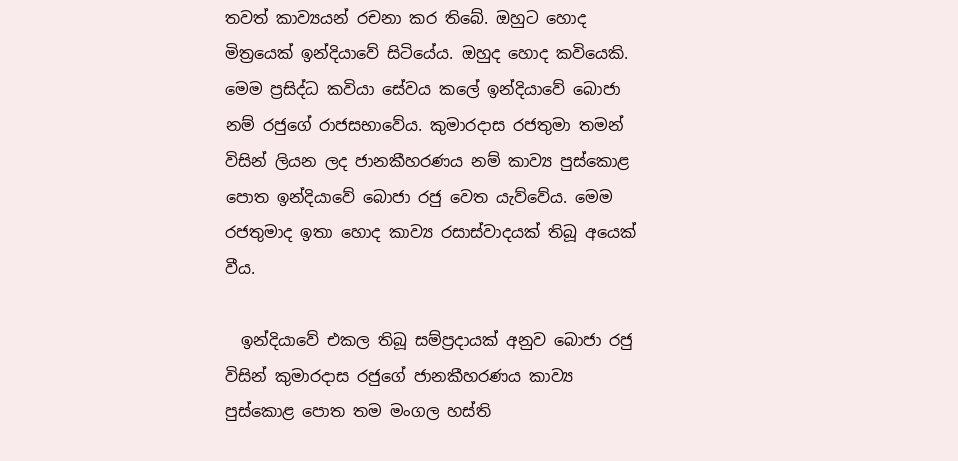තවත් කාව්‍යයන් රචනා කර තිබේ. ඔහුට හොද මිත්‍රයෙක් ඉන්දියාවේ සිටියේය. ඔහුද හොද කවියෙකි. මෙම ප්‍රසිද්ධ කවියා සේවය කලේ ඉන්දියාවේ බොජා නම් රජුගේ රාජසභාවේය. කුමාරදාස රජතුමා තමන් විසින් ලියන ලද ජානකීහරණය නම් කාව්‍ය පුස්කොළ පොත ඉන්දියාවේ බොජා රජු වෙත යැව්වේය. මෙම රජතුමාද ඉතා හොද කාව්‍ය රසාස්වාදයක් තිබූ අයෙක් වීය.

  ඉන්දියාවේ එකල තිබූ සම්ප්‍රදායක් අනුව බොජා රජු විසින් කුමාරදාස රජුගේ ජානකීහරණය කාව්‍ය පුස්කොළ පොත තම මංගල හස්ති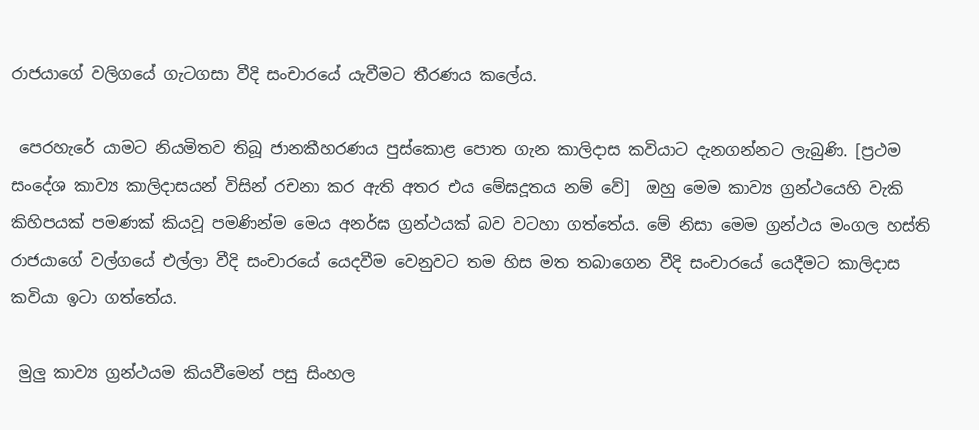රාජයාගේ වලිගයේ ගැටගසා වීදි සංචාරයේ යැවීමට තීරණය කලේය.

 පෙරහැරේ යාමට නියමිතව තිබූ ජානකීහරණය පුස්කොළ පොත ගැන කාලිදාස කවියාට දැනගන්නට ලැබුණි. [ප්‍රථම සංදේශ කාව්‍ය කාලිදාසයන් විසින් රචනා කර ඇති අතර එය මේඝදූතය නම් වේ]  ඔහු මෙම කාව්‍ය ග්‍රන්ථයෙහි වැකි කිහිපයක් පමණක් කියවූ පමණින්ම මෙය අනර්ඝ ග්‍රන්ථයක් බව වටහා ගත්තේය. මේ නිසා මෙම ග්‍රන්ථය මංගල හස්ති රාජයාගේ වල්ගයේ එල්ලා වීදි සංචාරයේ යෙදවීම වෙනුවට තම හිස මත තබාගෙන වීදි සංචාරයේ යෙදීමට කාලිදාස කවියා ඉටා ගත්තේය.

 මුලු කාව්‍ය ග්‍රන්ථයම කියවීමෙන් පසු සිංහල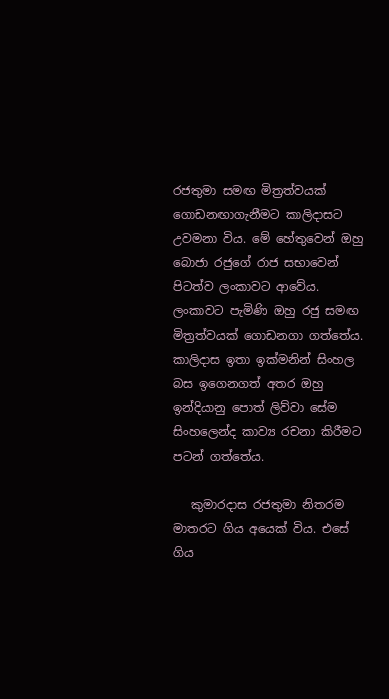රජතුමා සමඟ මිත්‍රත්වයක් ගොඩනඟාගැනීමට කාලිදාසට උවමනා විය. මේ හේතුවෙන් ඔහු බොජා රජුගේ රාජ සභාවෙන් පිටත්ව ලංකාවට ආවේය. ලංකාවට පැමිණි ඔහු රජු සමඟ මිත්‍රත්වයක් ගොඩනගා ගත්තේය. කාලිදාස ඉතා ඉක්මනින් සිංහල බස ඉගෙනගත් අතර ඔහු ඉන්දියානු පොත් ලිව්වා සේම සිංහලෙන්ද කාව්‍ය රචනා කිරීමට පටන් ගත්තේය.

   කුමාරදාස රජතුමා නිතරම මාතරට ගිය අයෙක් විය. එසේ ගිය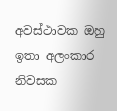අවස්ථාවක ඔහු ඉතා අලංකාර නිවසක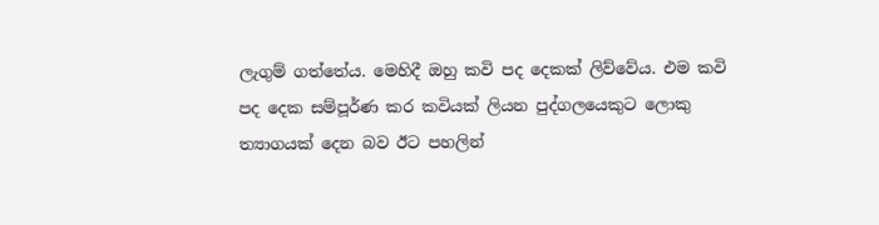ලැගුම් ගත්තේය. මෙහිදී ඔහු කවි පද දෙකක් ලිව්වේය. එම කවි පද දෙක සම්පූර්ණ කර කවියක් ලියන පුද්ගලයෙකුට ලොකු ත්‍යාගයක් දෙන බව ඊට පහලින්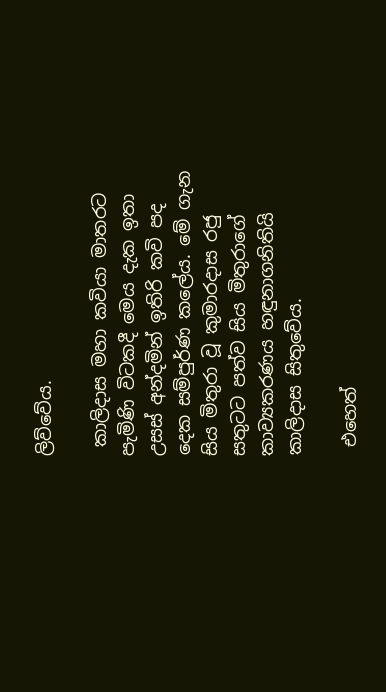ලිව්වේය.

 කාලිදාස මහා කවියා මාතරට පැමිණි විටකදී මෙය දැක ඉතා උසස් අන්දමින් ඉතිරි කවි පද දෙක සම්පුර්ණ කලේය. මේ ගැන සිය මිතුරා වූ කුමාරදාස රජු සතුටට පත්ව සිය මිතුරාගේ කාව්‍යකරණය හඳුනාගනිතියි කාලිදාස සිතුවේය.

 එහෙත්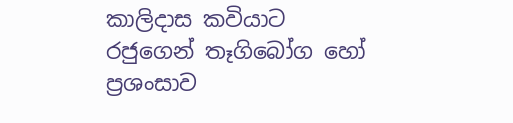කාලිදාස කවියාට රජුගෙන් තෑගිබෝග හෝ ප්‍රශංසාව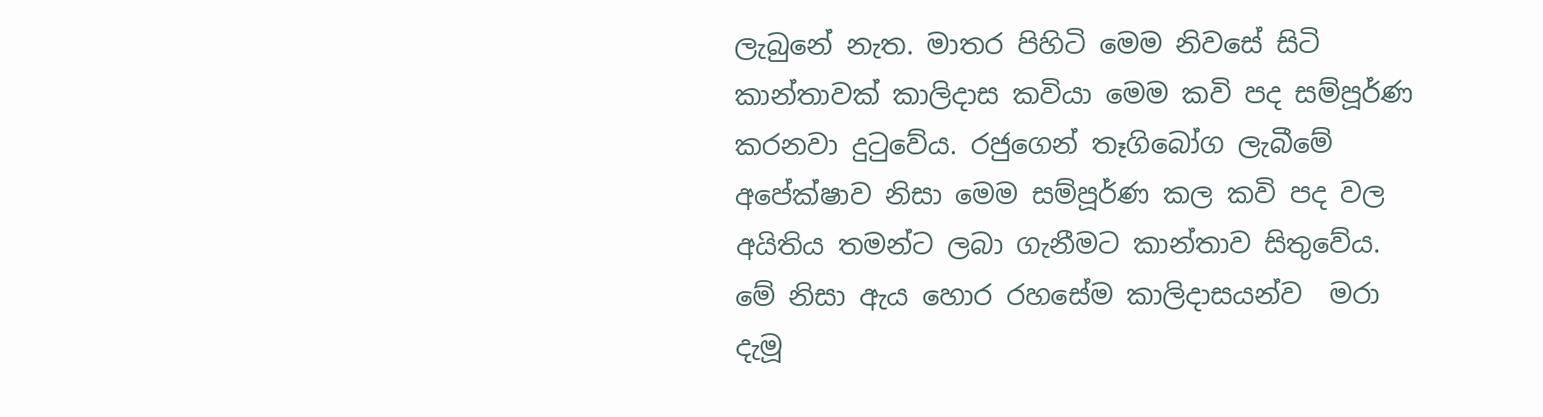ලැබුනේ නැත. මාතර පිහිටි මෙම නිවසේ සිටි කාන්තාවක් කාලිදාස කවියා මෙම කවි පද සම්පූර්ණ කරනවා දුටුවේය. රජුගෙන් තෑගිබෝග ලැබීමේ අපේක්ෂාව නිසා මෙම සම්පූර්ණ කල කවි පද වල අයිතිය තමන්ට ලබා ගැනීමට කාන්තාව සිතුවේය. මේ නිසා ඇය හොර රහසේම කාලිදාසයන්ව  මරා දැමූ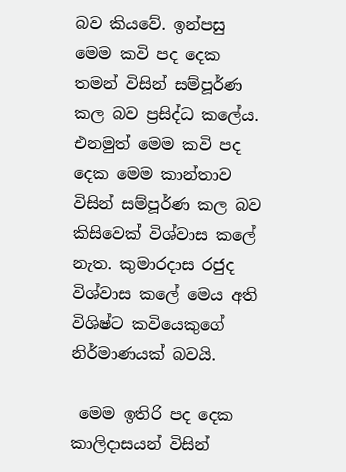බව කියවේ. ඉන්පසු මෙම කවි පද දෙක තමන් විසින් සම්පූර්ණ කල බව ප්‍රසිද්ධ කලේය. එනමුත් මෙම කවි පද දෙක මෙම කාන්තාව විසින් සම්පූර්ණ කල බව කිසිවෙක් විශ්වාස කලේ නැත. කුමාරදාස රජුද විශ්වාස කලේ මෙය අති විශිෂ්ට කවියෙකුගේ නිර්මාණයක් බවයි.

 මෙම ඉතිරි පද දෙක කාලිදාසයන් විසින්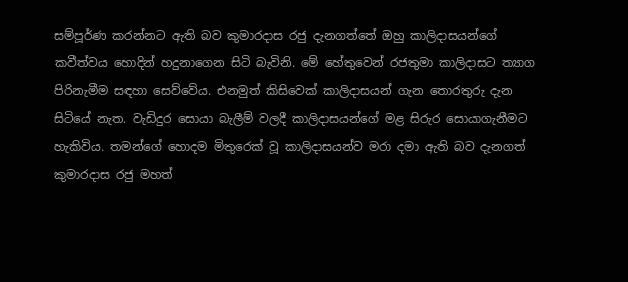සම්පූර්ණ කරන්නට ඇති බව කුමාරදාස රජු දැනගත්තේ ඔහු කාලිදාසයන්ගේ කවීත්වය හොදින් හදුනාගෙන සිටි බැවිනි. මේ හේතුවෙන් රජතුමා කාලිදාසට ත්‍යාග පිරිනැමීම සඳහා සෙව්වේය. එනමුත් කිසිවෙක් කාලිදාසයන් ගැන තොරතුරු දැන සිටියේ නැත. වැඩිදුර සොයා බැලීම් වලදී කාලිදාසයන්ගේ මළ සිරුර සොයාගැනීමට හැකිවිය. තමන්ගේ හොදම මිතුරෙක් වූ කාලිදාසයන්ව මරා දමා ඇති බව දැනගත් කුමාරදාස රජු මහත්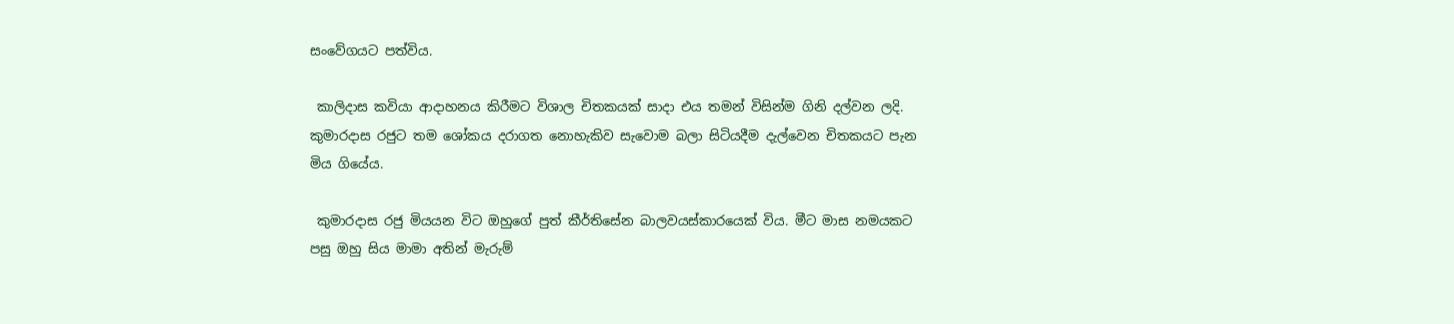සංවේගයට පත්විය.

 කාලිදාස කවියා ආදාහනය කිරීමට විශාල චිතකයක් සාදා එය තමන් විසින්ම ගිනි දල්වන ලදි. කුමාරදාස රජුට තම ශෝකය දරාගත නොහැකිව සැවොම බලා සිටියදීම දැල්වෙන චිතකයට පැන මිය ගියේය.

 කුමාරදාස රජු මියයන විට ඔහුගේ පුත් කීර්තිසේන බාලවයස්කාරයෙක් විය. මීට මාස නමයකට පසු ඔහු සිය මාමා අතින් මැරුම්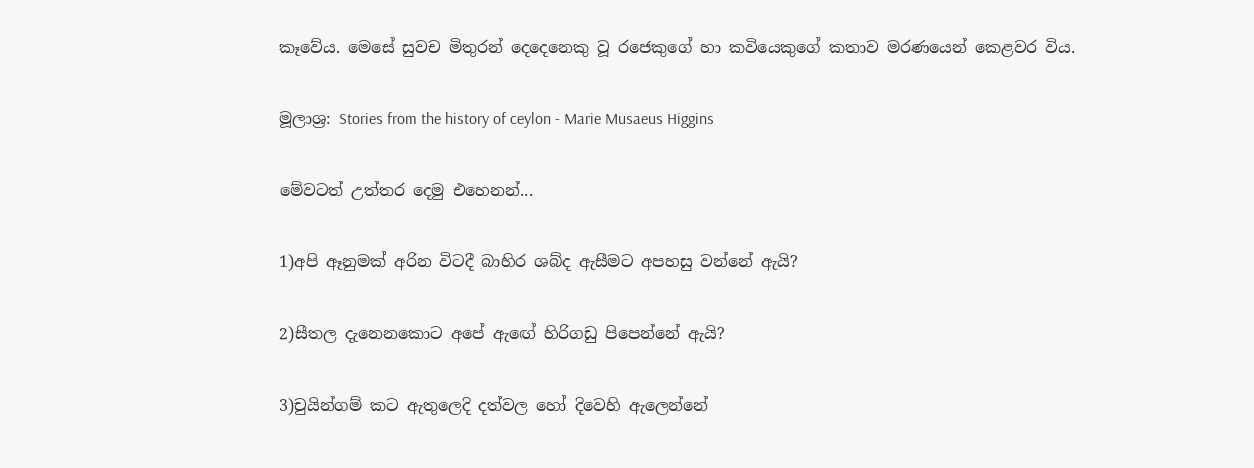කෑවේය. මෙසේ සුවච මිතුරන් දෙදෙනෙකු වූ රජෙකුගේ හා කවියෙකුගේ කතාව මරණයෙන් කෙළවර විය.

මූලාශ්‍ර: Stories from the history of ceylon - Marie Musaeus Higgins

මේවටත් උත්තර දෙමු එහෙනන්...

1)අපි ඈනුමක් අරින විටදී බාහිර ශබ්ද ඇසීමට අපහසු වන්නේ ඇයි?

2)සීතල දැනෙනකොට අපේ ඇඟේ හිරිගඩු පිපෙන්නේ ඇයි?

3)චුයින්ගම් කට ඇතුලෙදි දත්වල හෝ දිවෙහි ඇලෙන්නේ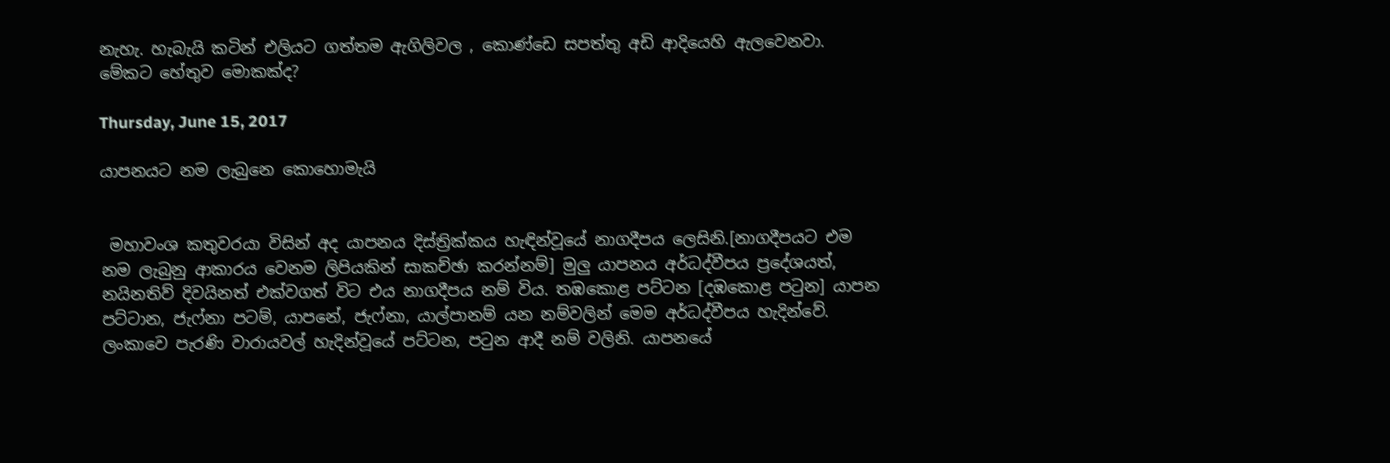නැහැ. හැබැයි කටින් එලියට ගත්තම ඇගිලිවල , කොණ්ඩෙ සපත්තු අඩි ආදියෙහි ඇලවෙනවා. මේකට හේතුව මොකක්ද?

Thursday, June 15, 2017

යාපනයට නම ලැබුනෙ කොහොමැයි


 මහාවංශ කතුවරයා විසින් අද යාපනය දිස්ත්‍රික්කය හැඳින්වූයේ නාගදීපය ලෙසිනි.[නාගදීපයට එම නම ලැබුනු ආකාරය වෙනම ලිපියකින් සාකච්ඡා කරන්නම්] මුලු යාපනය අර්ධද්වීපය ප්‍රදේශයත්, නයිනතිව් දිවයිනත් එක්වගත් විට එය නාගදීපය නම් විය. තඹකොළ පට්ටන [දඹකොළ පටුන] යාපන පට්ටාන, ජැෆ්නා පටම්, යාපනේ, ජැෆ්නා, යාල්පානම් යන නම්වලින් මෙම අර්ධද්වීපය හැදින්වේ. ලංකාවෙ පැරණි වාරායවල් හැදින්වූයේ පට්ටන, පටුන ආදී නම් වලිනි. යාපනයේ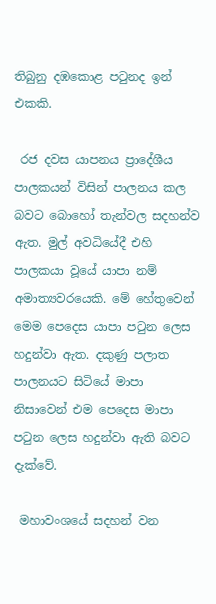තිබුනු දඹකොළ පටුනද ඉන් එකකි.

 රජ දවස යාපනය ප්‍රාදේශීය පාලකයන් විසින් පාලනය කල බවට බොහෝ තැන්වල සදහන්ව ඇත. මුල් අවධියේදී එහි පාලකයා වූයේ යාපා නම් අමාත්‍යවරයෙකි. මේ හේතුවෙන් මෙම පෙදෙස යාපා පටුන ලෙස හදුන්වා ඇත. දකුණු පලාත පාලනයට සිටියේ මාපා නිසාවෙන් එම පෙදෙස මාපා පටුන ලෙස හදුන්වා ඇති බවට දැක්වේ.

 මහාවංශයේ සදහන් වන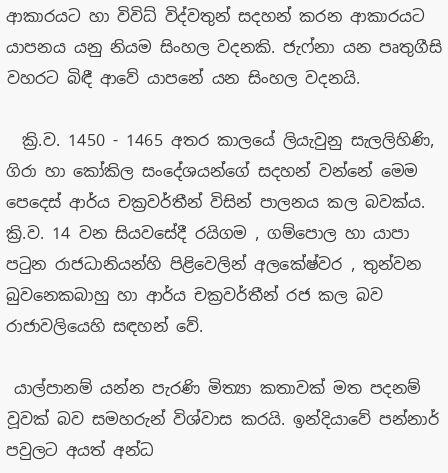ආකාරයට හා විවිධ් විද්වතුන් සදහන් කරන ආකාරයට යාපනය යනු නියම සිංහල වදනකි. ජැෆ්නා යන පෘතුගීසි වහරට බිඳී ආවේ යාපනේ යන සිංහල වදනයි.

  ක්‍රි.ව. 1450 - 1465 අතර කාලයේ ලියැවුනු සැලලිහිණි, ගිරා හා කෝකිල සංදේශයන්ගේ සදහන් වන්නේ මෙම පෙදෙස් ආර්ය චක්‍රවර්තීන් විසින් පාලනය කල බවක්ය.  ක්‍රි.ව. 14 වන සියවසේදී රයිගම , ගම්පොල හා යාපා පටුන රාජධානියන්හි පිළිවෙලින් අලකේෂ්වර , තුන්වන බුවනෙකබාහු හා ආර්ය චක්‍රවර්තීන් රජ කල බව රාජාවලියෙහි සඳහන් වේ.

 යාල්පානම් යන්න පැරණි මිත්‍යා කතාවක් මත පදනම් වූවක් බව සමහරුන් විශ්වාස කරයි. ඉන්දියාවේ පන්නාර් පවුලට අයත් අන්ධ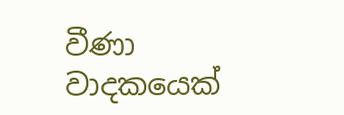වීණා වාදකයෙක්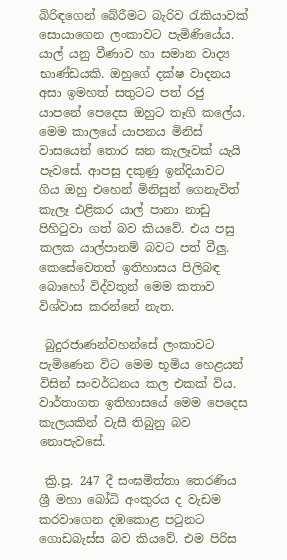බිරිඳගෙන් බේරීමට බැරිව රැකියාවක් සොයාගෙන ලංකාවට පැමිණියේය. යාල් යනු වීණාව හා සමාන වාද්‍ය භාණ්ඩයකි. ඔහුගේ දක්ෂ වාදනය අසා ඉමහත් සතුටට පත් රජු යාපනේ පෙදෙස ඔහුට තෑගි කලේය. මෙම කාලයේ යාපනය මිනිස් වාසයෙන් තොර ඝන කැලෑවක් යැයි පැවසේ. ආපසු දකුණු ඉන්දියාවට ගිය ඔහු එහෙන් මිනිසුන් ගෙනැවිත් කැලෑ එළිකර යාල් පානා නාඩු පිහිටුවා ගත් බව කියවේ. එය පසු කලක යාල්පානම් බවට පත් වීලු. කෙසේවෙතත් ඉතිහාසය පිලිබඳ බොහෝ විද්වතුන් මෙම කතාව විශ්වාස කරන්නේ නැත.

 බුදුරජාණන්වහන්සේ ලංකාවට පැමිණෙන විට මෙම භූමිය හෙළයන් විසින් සංවර්ධනය කල එකක් විය. වාර්තාගත ඉතිහාසයේ මෙම පෙදෙස කැලයකින් වැසී තිබුනු බව නොපැවසේ.

 ක්‍රි.පූ. 247 දී සංඝමිත්තා තෙරණිය ශ්‍රී මහා බෝධි අංකුරය ද වැඩම කරවාගෙන දඹකොළ පටුනට ගොඩබැස්ස බව කියවේ. එම පිරිස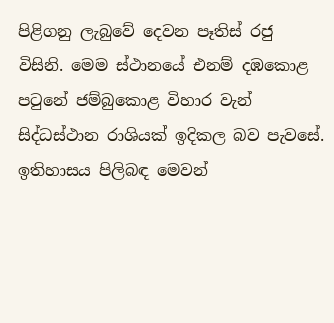පිළිගනු ලැබුවේ දෙවන පෑතිස් රජු විසිනි. මෙම ස්ථානයේ එනම් දඹකොළ පටුනේ ජම්බුකොළ විහාර වැන් සිද්ධස්ථාන රාශියක් ඉදිකල බව පැවසේ. ඉතිහාසය පිලිබඳ මෙවන්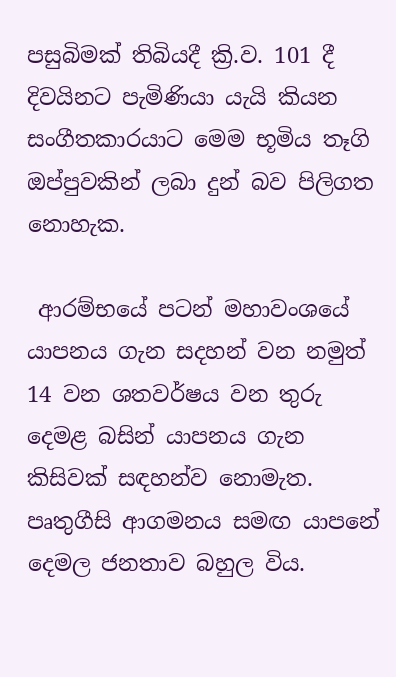පසුබිමක් තිබියදී ක්‍රි.ව. 101 දී දිවයිනට පැමිණියා යැයි කියන සංගීතකාරයාට මෙම භූමිය තෑගි ඔප්පුවකින් ලබා දුන් බව පිලිගත නොහැක.

 ආරම්භයේ පටන් මහාවංශයේ යාපනය ගැන සදහන් වන නමුත් 14 වන ශතවර්ෂය වන තුරු දෙමළ බසින් යාපනය ගැන කිසිවක් සඳහන්ව නොමැත. පෘතුගීසි ආගමනය සමඟ යාපනේ දෙමල ජනතාව බහුල විය.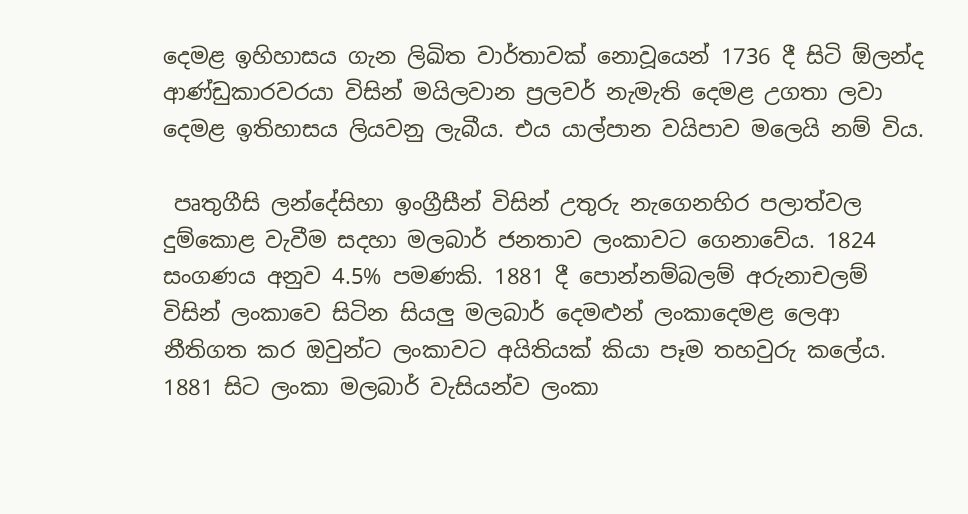දෙමළ ඉහිහාසය ගැන ලිඛිත වාර්තාවක් නොවූයෙන් 1736 දී සිටි ඕලන්ද ආණ්ඩුකාරවරයා විසින් මයිලවාන ප්‍රලවර් නැමැති දෙමළ උගතා ලවා දෙමළ ඉතිහාසය ලියවනු ලැබීය. එය යාල්පාන වයිපාව මලෙයි නම් විය.

 පෘතුගීසි ලන්දේසිහා ඉංග්‍රීසීන් විසින් උතුරු නැගෙනහිර පලාත්වල දුම්කොළ වැවීම සදහා මලබාර් ජනතාව ලංකාවට ගෙනාවේය. 1824 සංගණය අනුව 4.5% පමණකි. 1881 දී පොන්නම්බලම් අරුනාචලම් විසින් ලංකාවෙ සිටින සියලු මලබාර් දෙමළුන් ලංකාදෙමළ ලෙආ නීතිගත කර ඔවුන්ට ලංකාවට අයිතියක් කියා පෑම තහවුරු කලේය. 1881 සිට ලංකා මලබාර් වැසියන්ව ලංකා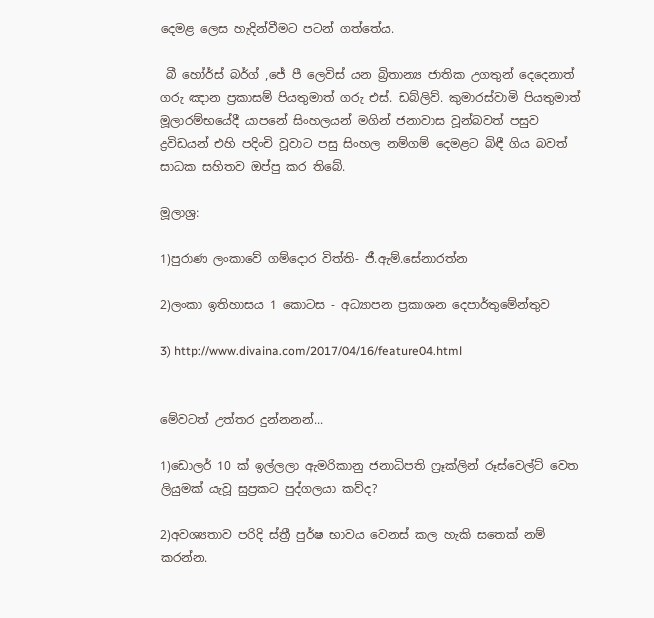දෙමළ ලෙස හැදින්වීමට පටන් ගත්තේය.

 බී හෝර්ස් බර්ග් ,ජේ පී ලෙවිස් යන බ්‍රිතාන්‍ය ජාතික උගතුන් දෙදෙනාත් ගරු ඤාන ප්‍රකාසම් පියතුමාත් ගරු එස්. ඩබ්ලිව්. කුමාරස්වාමි පියතුමාත් මූලාරම්භයේදී යාපනේ සිංහලයන් මගින් ජනාවාස වූන්බවත් පසුව ද්‍රවිඩයන් එහි පදිංචි වූවාට පසු සිංහල නම්ගම් දෙමළට බිඳී ගිය බවත් සාධක සහිතව ඔප්පු කර තිබේ.

මූලාශ්‍ර:

1)පුරාණ ලංකාවේ ගම්දොර විත්ති- ජී.ඇම්.සේනාරත්න

2)ලංකා ඉතිහාසය 1 කොටස - අධ්‍යාපන ප්‍රකාශන දෙපාර්තුමේන්තුව

3) http://www.divaina.com/2017/04/16/feature04.html


මේවටත් උත්තර දුන්නනන්...

1)ඩොලර් 10 ක් ඉල්ලලා ඇමරිකානු ජනාධිපති ෆ්‍රෑක්ලින් රූස්වෙල්ට් වෙත ලියුමක් යැවූ සුප්‍රකට පුද්ගලයා කව්ද?

2)අවශ්‍යතාව පරිදි ස්ත්‍රී පුර්ෂ භාවය වෙනස් කල හැකි සතෙක් නම් කරන්න.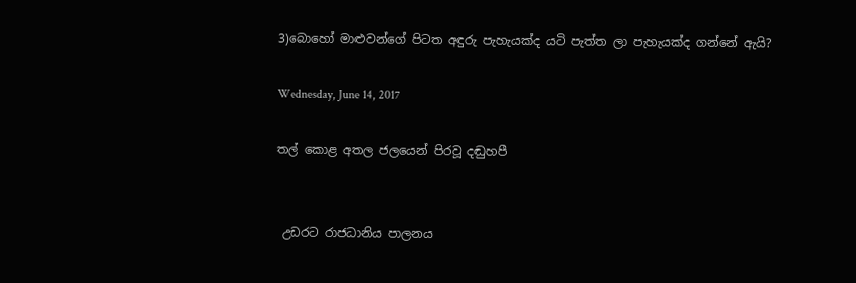3)බොහෝ මාළුවන්ගේ පිටත අඳුරු පැහැයක්ද යටි පැත්ත ලා පැහැයක්ද ගන්නේ ඇයි?

Wednesday, June 14, 2017

තල් කොළ අතල ජලයෙන් පිරවූ දඬුහපී


 උඩරට රාජධානිය පාලනය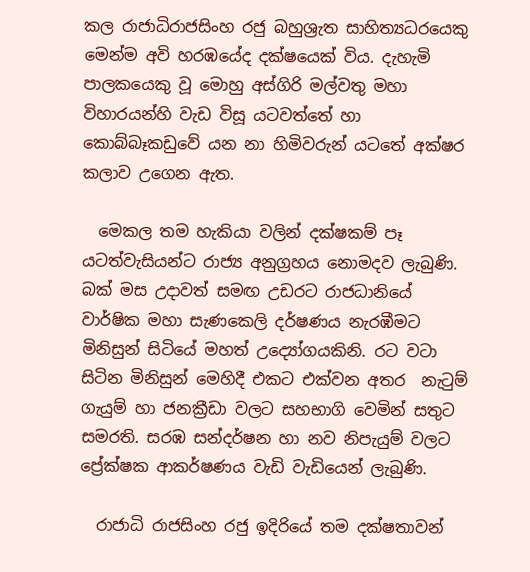කල රාජාධිරාජසිංහ රජු බහුශ්‍රැත සාහිත්‍යධරයෙකු මෙන්ම අවි හරඹයේද දක්ෂයෙක් විය. දැහැමි පාලකයෙකු වූ මොහු අස්ගිරි මල්වතු මහා විහාරයන්හි වැඩ විසූ යටවත්තේ හා කොබ්බෑකඩුවේ යන නා හිමිවරුන් යටතේ අක්ෂර කලාව උගෙන ඇත.

  මෙකල තම හැකියා වලින් දක්ෂකම් පෑ යටත්වැසියන්ට රාජ්‍ය අනුග්‍රහය නොමදව ලැබුණි. බක් මස උදාවත් සමඟ උඩරට රාජධානියේ වාර්ෂික මහා සැණකෙලි දර්ෂණය නැරඹීමට මිනිසුන් සිටියේ මහත් උද්‍යෝගයකිනි. රට වටා සිටින මිනිසුන් මෙහිදී එකට එක්වන අතර  නැටුම් ගැයුම් හා ජනක්‍රීඩා වලට සහභාගි වෙමින් සතුට සමරති. සරඹ සන්දර්ෂන හා නව නිපැයුම් වලට ප්‍රේක්ෂක ආකර්ෂණය වැඩි වැඩියෙන් ලැබුණි.

  රාජාධි රාජසිංහ රජු ඉදිරියේ තම දක්ෂතාවන්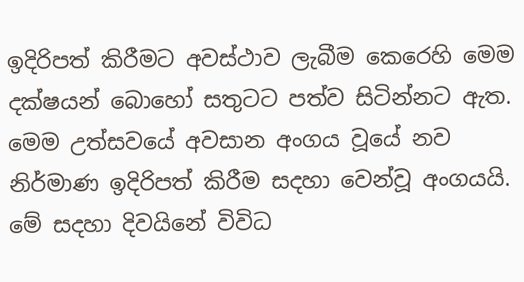ඉදිරිපත් කිරීමට අවස්ථාව ලැබීම කෙරෙහි මෙම දක්ෂයන් බොහෝ සතුටට පත්ව සිටින්නට ඇත. මෙම උත්සවයේ අවසාන අංගය වූයේ නව නිර්මාණ ඉදිරිපත් කිරීම සදහා වෙන්වූ අංගයයි. මේ සදහා දිවයිනේ විවිධ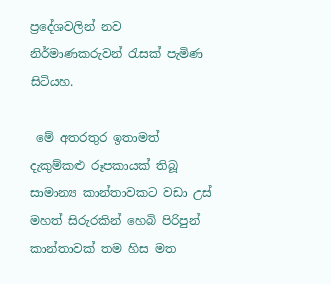ප්‍රදේශවලින් නව නිර්මාණකරුවන් රැසක් පැමිණ සිටියහ.

 මේ අතරතුර ඉතාමත් දැකුම්කළු රූපකායක් තිබූ සාමාන්‍ය කාන්තාවකට වඩා උස් මහත් සිරුරකින් හෙබි පිරිපුන් කාන්තාවක් තම හිස මත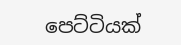පෙට්ටියක්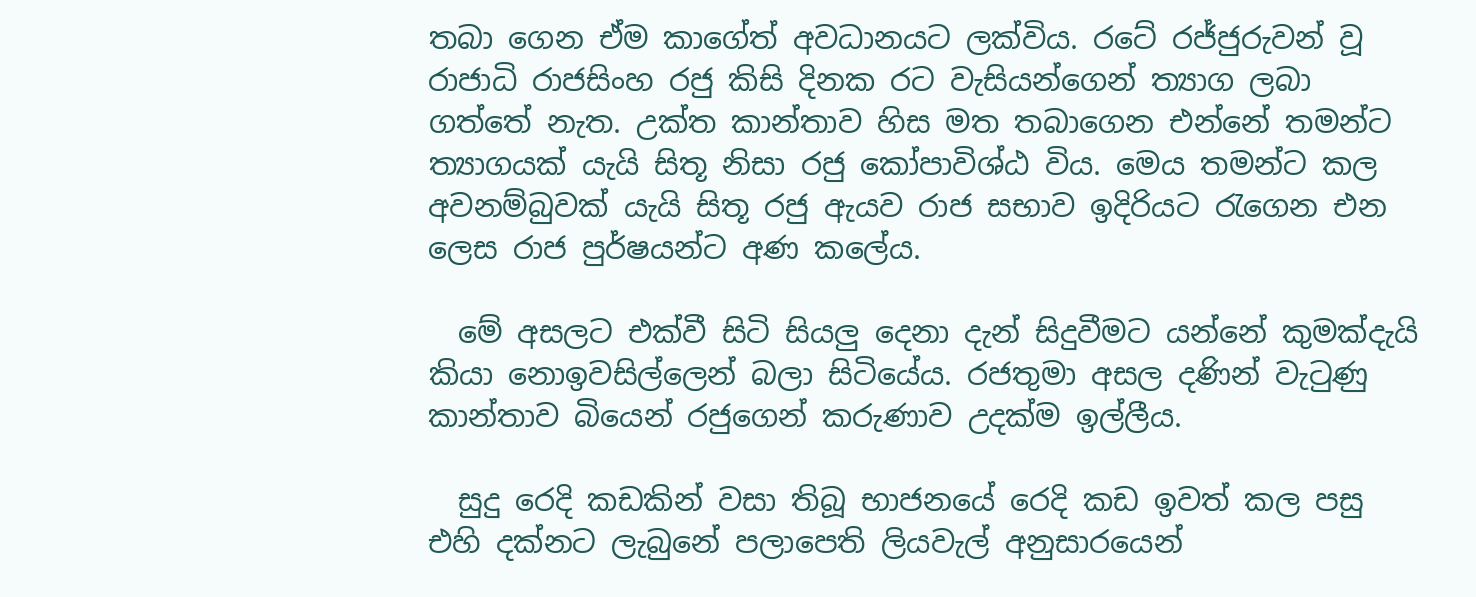තබා ගෙන ඒම කාගේත් අවධානයට ලක්විය. රටේ රජ්ජුරුවන් වූ රාජාධි රාජසිංහ රජු කිසි දිනක රට වැසියන්ගෙන් ත්‍යාග ලබා ගත්තේ නැත. උක්ත කාන්තාව හිස මත තබාගෙන එන්නේ තමන්ට ත්‍යාගයක් යැයි සිතූ නිසා රජු කෝපාවිශ්ඨ විය. මෙය තමන්ට කල අවනම්බුවක් යැයි සිතූ රජු ඇයව රාජ සභාව ඉදිරියට රැගෙන එන ලෙස රාජ පුර්ෂයන්ට අණ කලේය.

  මේ අසලට එක්වී සිටි සියලු දෙනා දැන් සිදුවීමට යන්නේ කුමක්දැයි කියා නොඉවසිල්ලෙන් බලා සිටියේය. රජතුමා අසල දණින් වැටුණු කාන්තාව බියෙන් රජුගෙන් කරුණාව උදක්ම ඉල්ලීය.

  සුදු රෙදි කඩකින් වසා තිබූ භාජනයේ රෙදි කඩ ඉවත් කල පසු එහි දක්නට ලැබුනේ පලාපෙති ලියවැල් අනුසාරයෙන්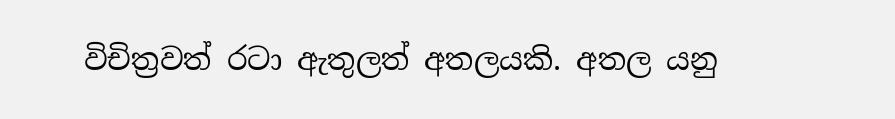විචිත්‍රවත් රටා ඇතුලත් අතලයකි. අතල යනු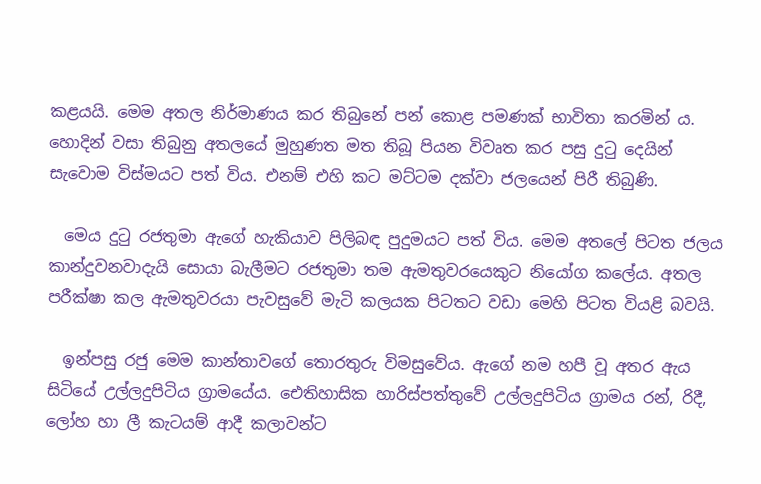කළයයි. මෙම අතල නිර්මාණය කර තිබුනේ පන් කොළ පමණක් භාවිතා කරමින් ය. හොදින් වසා තිබුනු අතලයේ මුහුණත මත තිබූ පියන විවෘත කර පසු දුටු දෙයින් සැවොම විස්මයට පත් විය. එනම් එහි කට මට්ටම දක්වා ජලයෙන් පිරී තිබුණි.

  මෙය දුටු රජතුමා ඇගේ හැකියාව පිලිබඳ පුදුමයට පත් විය. මෙම අතලේ පිටත ජලය කාන්දුවනවාදැයි සොයා බැලීමට රජතුමා තම ඇමතුවරයෙකුට නියෝග කලේය. අතල පරීක්ෂා කල ඇමතුවරයා පැවසුවේ මැටි කලයක පිටතට වඩා මෙහි පිටත වියළි බවයි.

  ඉන්පසු රජු මෙම කාන්තාවගේ තොරතුරු විමසුවේය. ඇගේ නම හපී වූ අතර ඇය සිටියේ උල්ලදුපිටිය ග්‍රාමයේය. ඓතිහාසික හාරිස්පත්තුවේ උල්ලදුපිටිය ග්‍රාමය රන්, රිදී, ලෝහ හා ලී කැටයම් ආදී කලාවන්ට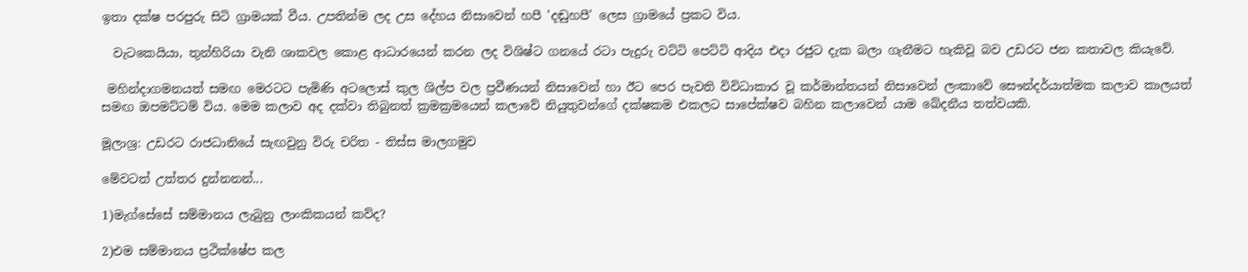ඉතා දක්ෂ පරපුරු සිටි ග්‍රාමයක් වීය. උපතින්ම ලද උස දේහය නිසාවෙන් හපී 'දඬුහපී' ලෙස ග්‍රාමයේ ප්‍රකට විය.

  වැටකෙයියා, තුන්හිරියා වැනි ශාකවල කොළ ආධාරයෙන් කරන ලද විශිෂ්ට ගනයේ රටා පැදුරු වට්ටි පෙට්ටි ආදිය එදා රජුට දැක බලා ගැනීමට හැකිවූ බව උඩරට ජන කතාවල කියැවේ.

 මහින්දාගමනයත් සමඟ මෙරටට පැමිණි අටලොස් කුල ශිල්ප වල ප්‍රවීණයන් නිසාවෙන් හා ඊට පෙර පැවති විවිධාකාර වූ කර්මාන්තයන් නිසාවෙන් ලංකාවේ සෞන්දර්යාත්මක කලාව කාලයත් සමඟ ඔපමට්ටම් විය. මෙම කලාව අද දක්වා තිබුනත් ක්‍රමක්‍රමයෙන් කලාවේ නියුතුවන්ගේ දක්ෂකම එකලට සාපේක්ෂව බහින කලාවෙන් යාම ඛේදනීය තත්වයකි.

මූලාශ්‍ර: උඩරට රාජධානියේ සැඟවුනු විරු චරිත - තිස්ස මාලගමුව

මේවටත් උත්තර දුන්නනන්...

1)මැග්සේසේ සම්මානය ලැබුනු ලාංකිකයන් කව්ද?

2)එම සම්මානය ප්‍රථික්ෂේප කල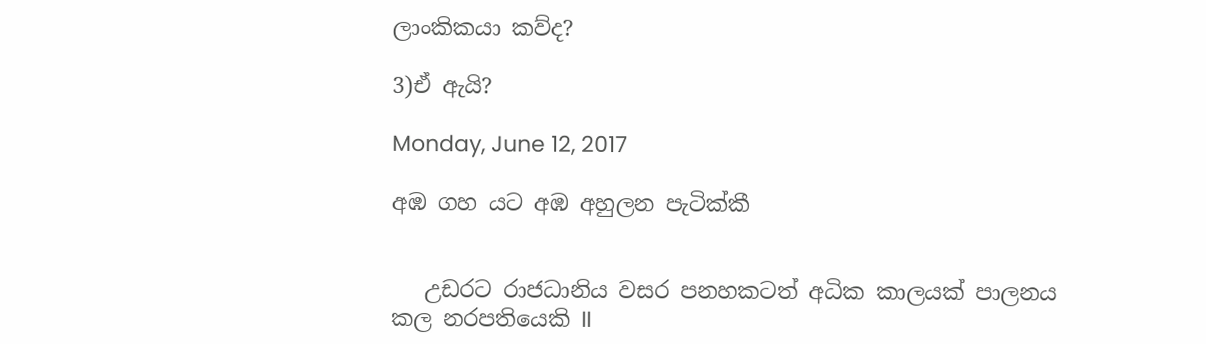ලාංකිකයා කව්ද?

3)ඒ ඇයි?

Monday, June 12, 2017

අඹ ගහ යට අඹ අහුලන පැටික්කී


   උඩරට රාජධානිය වසර පනහකටත් අධික කාලයක් පාලනය කල නරපතියෙකි II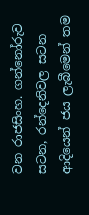වන රාජසිංහ. ගන්නෝරුව සටන, රන්දෙනිවල සටන ආදියෙන් ජය ලැබීමෙන් තම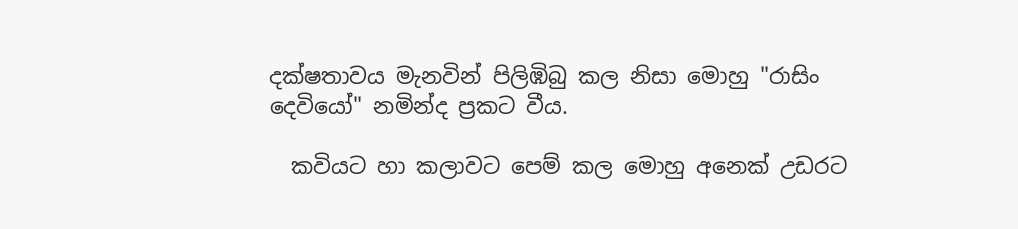දක්ෂතාවය මැනවින් පිලිඹිබු කල නිසා මොහු "රාසිං දෙවියෝ" නමින්ද ප්‍රකට වීය.

  කවියට හා කලාවට පෙම් කල මොහු අනෙක් උඩරට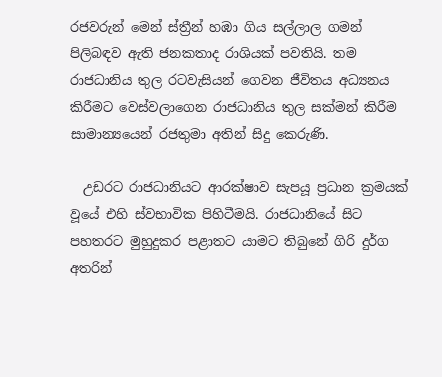රජවරුන් මෙන් ස්ත්‍රීන් හඹා ගිය සල්ලාල ගමන් පිලිබඳව ඇති ජනකතාද රාශියක් පවතියි. තම රාජධානිය තුල රටවැසියන් ගෙවන ජීවිතය අධ්‍යනය කිරීමට වෙස්වලාගෙන රාජධානිය තුල සක්මන් කිරීම සාමාන්‍යයෙන් රජතුමා අතින් සිදු කෙරුණි.

  උඩරට රාජධානියට ආරක්ෂාව සැපයූ ප්‍රධාන ක්‍රමයක් වූයේ එහි ස්වභාවික පිහිටීමයි. රාජධානියේ සිට පහතරට මුහුදුකර පළාතට යාමට තිබුනේ ගිරි දුර්ග අතරින්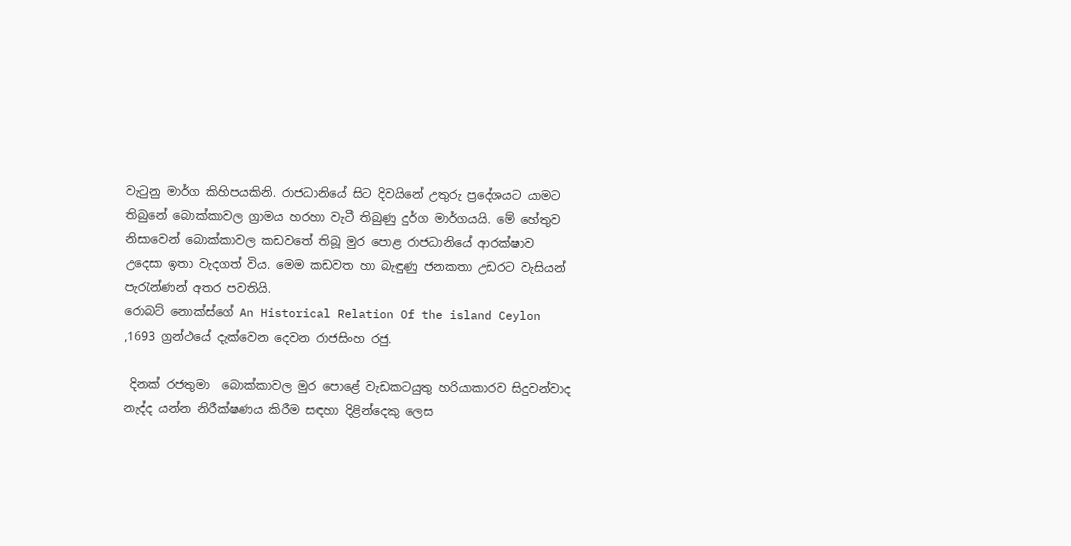වැටුනු මාර්ග කිහිපයකිනි. රාජධානියේ සිට දිවයිනේ උතුරු ප්‍රදේශයට යාමට තිබුනේ බොක්කාවල ග්‍රාමය හරහා වැටී තිබුණු දුර්ග මාර්ගයයි. මේ හේතුව නිසාවෙන් බොක්කාවල කඩවතේ තිබූ මුර පොළ රාජධානියේ ආරක්ෂාව උදෙසා ඉතා වැදගත් විය. මෙම කඩවත හා බැඳුණු ජනකතා උඩරට වැසියන් පැරැන්ණන් අතර පවතියි.
රොබට් නොක්ස්ගේ An Historical Relation Of the island Ceylon ,1693 ග්‍රන්ථයේ දැක්වෙන දෙවන රාජසිංහ රජු.

 දිනක් රජතුමා  බොක්කාවල මුර පොළේ වැඩකටයුතු හරියාකාරව සිදුවන්වාද නැද්ද යන්න නිරීක්ෂණය කිරීම සඳහා දිළින්දෙකු ලෙස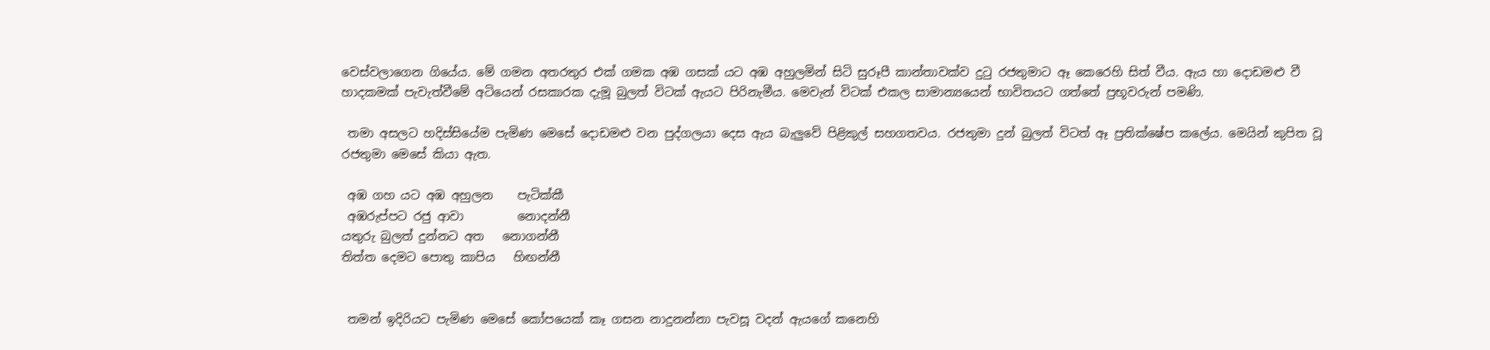වෙස්වලාගෙන ගියේය. මේ ගමන අතරතුර එක් ගමක අඹ ගසක් යට අඹ අහුලමින් සිටි සුරූපී කාන්තාවක්ව දුටු රජතුමාට ඈ කෙරෙහි සිත් වීය. ඇය හා දොඩමළු වී හාදකමක් පැවැත්වීමේ අටියෙන් රසකාරක දැමූ බුලත් විටක් ඇයට පිරිනැමීය. මෙවැන් විටක් එකල සාමාන්‍යයෙන් භාවිතයට ගත්තේ ප්‍රභූවරුන් පමණි.

 තමා අසලට හදිස්සියේම පැමිණ මෙසේ දොඩමළු වන පුද්ගලයා දෙස ඇය බැලුවේ පිළිකුල් සහගතවය. රජතුමා දුන් බුලත් විටත් ඈ ප්‍රතික්ෂේප කලේය. මෙයින් කුපිත වූ රජතුමා මෙසේ කියා ඇත.

 අඹ ගහ යට අඹ අහුලන    පැටික්කී
 අඹරුප්පට රජු ආවා         නොදන්නී
යතුරු බුලත් දුන්නට අත   නොගන්නී
තිත්ත දෙමට පොතු කාපිය   හිඟන්නී


 තමන් ඉදිරියට පැමිණ මෙසේ කෝපයෙක් කෑ ගසන නාදුනන්නා පැවසූ වදන් ඇයගේ කනෙහි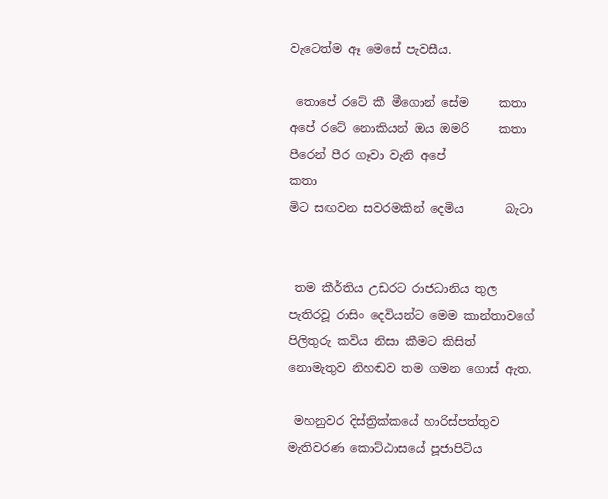වැටෙත්ම ඈ මෙසේ පැවසීය.

 තොපේ රටේ කී මීගොන් සේම     කතා
අපේ රටේ නොකියන් ඔය ඔමරි     කතා
පීරෙන් පීර ගෑවා වැනි අපේ           කතා
මිට සඟවන සවරමකින් දෙමිය       බැටා


 තම කීර්තිය උඩරට රාජධානිය තුල පැතිරවූ රාසිං දෙවියන්ට මෙම කාන්තාවගේ පිලිතුරු කවිය නිසා කීමට කිසිත් නොමැතුව නිහඬව තම ගමන ගොස් ඇත.

 මහනුවර දිස්ත්‍රික්කයේ හාරිස්පත්තුව මැතිවරණ කොට්ඨාසයේ පූජාපිටිය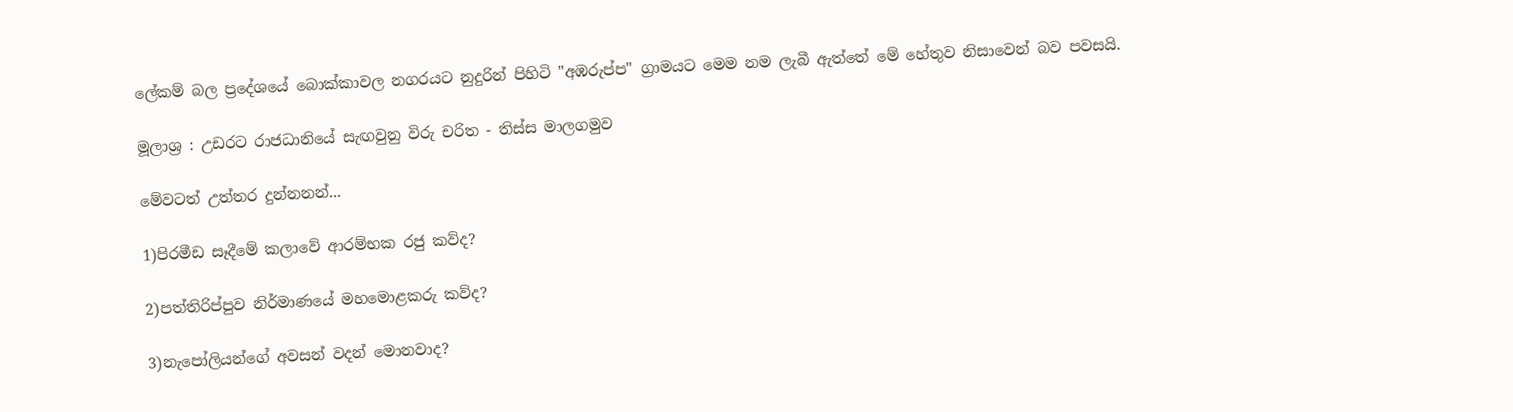ලේකම් බල ප්‍රදේශයේ බොක්කාවල නගරයට නුදුරින් පිහිටි "අඹරුප්ප" ග්‍රාමයට මෙම නම ලැබී ඇත්තේ මේ හේතුව නිසාවෙන් බව පවසයි.

මූලාශ්‍ර : උඩරට රාජධානියේ සැඟවුනු විරු චරිත - තිස්ස මාලගමුව

මේවටත් උත්තර දුන්නනන්...

1)පිරමීඩ සෑදීමේ කලාවේ ආරම්භක රජු කව්ද?

2)පත්තිරිප්පුව නිර්මාණයේ මහමොළකරු කව්ද?

3)නැපෝලියන්ගේ අවසන් වදන් මොනවාද?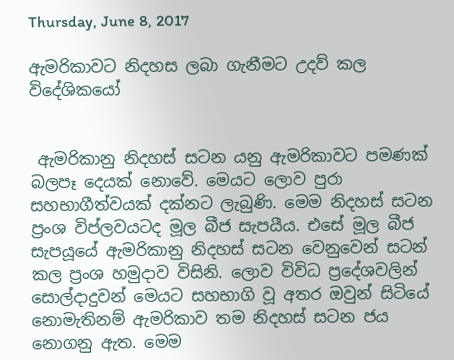Thursday, June 8, 2017

ඇමරිකාවට නිදහස ලබා ගැනීමට උදව් කල විදේශිකයෝ


 ඇමරිකානු නිදහස් සටන යනු ඇමරිකාවට පමණක් බලපෑ දෙයක් නොවේ. මෙයට ලොව පුරා සහභාගීත්වයක් දක්නට ලැබුණි. මෙම නිදහස් සටන ප්‍රංශ විප්ලවයටද මූල බීජ සැපයීය. එසේ මූල බීජ සැපයූයේ ඇමරිකානු නිදහස් සටන වෙනුවෙන් සටන් කල ප්‍රංශ හමුදාව විසිනි. ලොව විවිධ ප්‍රදේශවලින් සොල්දාදුවන් මෙයට සහභාගි වූ අතර ඔවුන් සිටියේ නොමැතිනම් ඇමරිකාව තම නිදහස් සටන ජය නොගනු ඇත. මෙම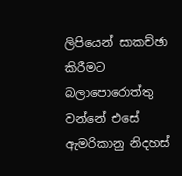ලිපියෙන් සාකච්ඡා කිරීමට බලාපොරොත්තු වන්නේ එසේ ඇමරිකානු නිදහස්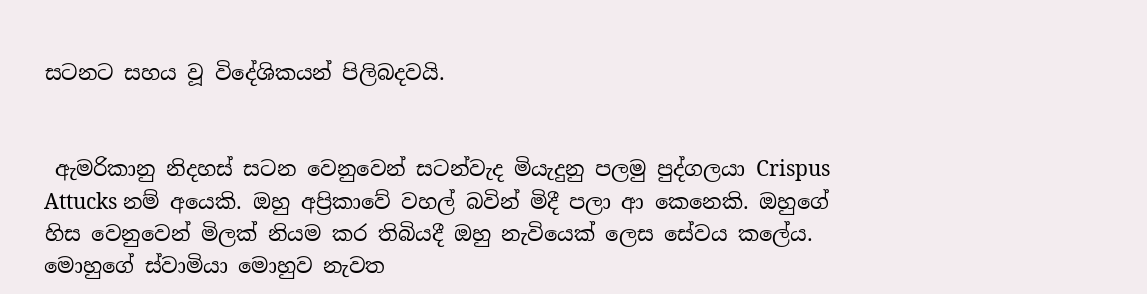සටනට සහය වූ විදේශිකයන් පිලිබදවයි.


 ඇමරිකානු නිදහස් සටන වෙනුවෙන් සටන්වැද මියැදුනු පලමු පුද්ගලයා Crispus Attucks නම් අයෙකි. ඔහු අප්‍රිකාවේ වහල් බවින් මිදී පලා ආ කෙනෙකි. ඔහුගේ හිස වෙනුවෙන් මිලක් නියම කර තිබියදී ඔහු නැවියෙක් ලෙස සේවය කලේය. මොහුගේ ස්වාමියා මොහුව නැවත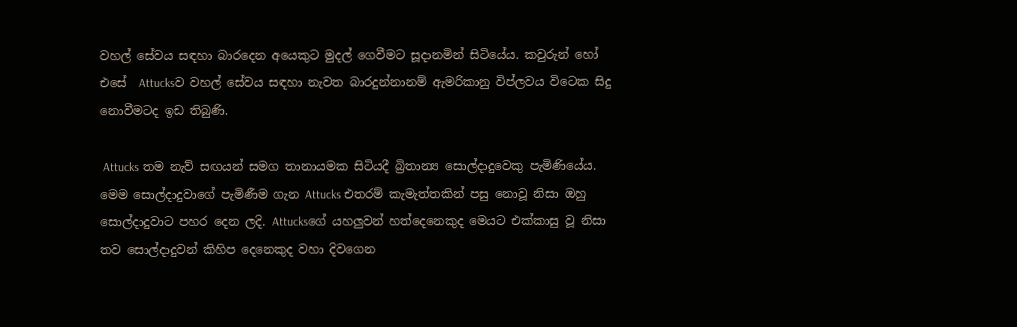වහල් සේවය සඳහා බාරදෙන අයෙකුට මුදල් ගෙවීමට සූදානමින් සිටියේය. කවුරුන් හෝ එසේ  Attucksව වහල් සේවය සඳහා නැවත බාරදුන්නානම් ඇමරිකානු විප්ලවය විටෙක සිදු නොවීමටද ඉඩ තිබුණි.

 Attucks තම නැව් සඟයන් සමග තානායමක සිටියදී බ්‍රිතාන්‍ය සොල්දාදුවෙකු පැමිණියේය. මෙම සොල්දාදුවාගේ පැමිණීම ගැන Attucks එතරම් කැමැත්තකින් පසු නොවූ නිසා ඔහු සොල්දාදුවාට පහර දෙන ලදි. Attucksගේ යහලුවන් හත්දෙනෙකුද මෙයට එක්කාසු වූ නිසා තව සොල්දාදුවන් කිහිප දෙනෙකුද වහා දිවගෙන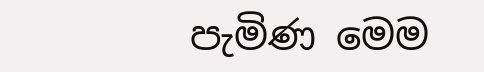පැමිණ මෙම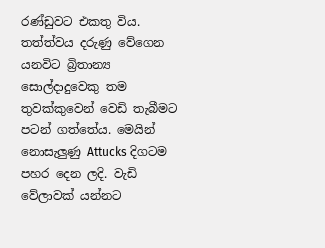රණ්ඩුවට එකතු විය. තත්ත්වය දරුණු වේගෙන යනවිට බ්‍රිතාන්‍ය සොල්දාදුවෙකු තම තුවක්කුවෙන් වෙඩි තැබීමට පටන් ගත්තේය. මෙයින් නොසැලුණු Attucks දිගටම පහර දෙන ලදි. වැඩි වේලාවක් යන්නට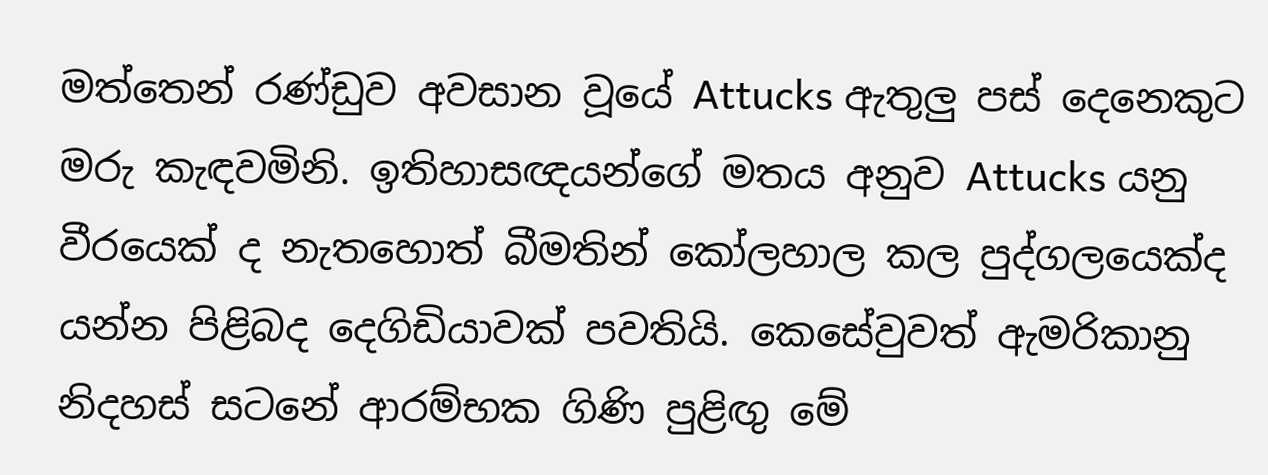මත්තෙන් රණ්ඩුව අවසාන වූයේ Attucks ඇතුලු පස් දෙනෙකුට මරු කැඳවමිනි. ඉතිහාසඥයන්ගේ මතය අනුව Attucks යනු වීරයෙක් ද නැතහොත් බීමතින් කෝලහාල කල පුද්ගලයෙක්ද යන්න පිළිබද දෙගිඩියාවක් පවතියි. කෙසේවුවත් ඇමරිකානු නිදහස් සටනේ ආරම්භක ගිණි පුළිඟු මේ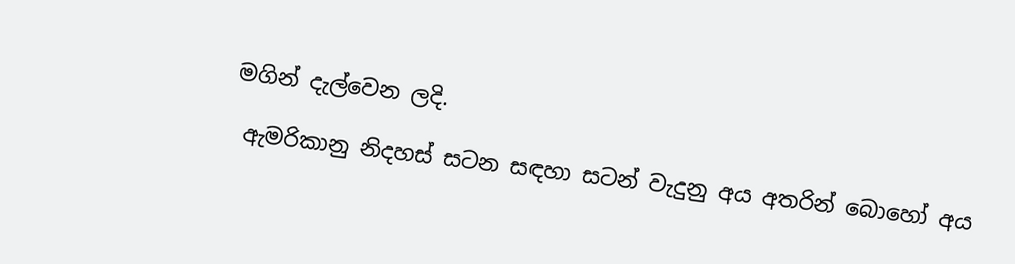මගින් දැල්වෙන ලදි.

 ඇමරිකානු නිදහස් සටන සඳහා සටන් වැදුනු අය අතරින් බොහෝ අය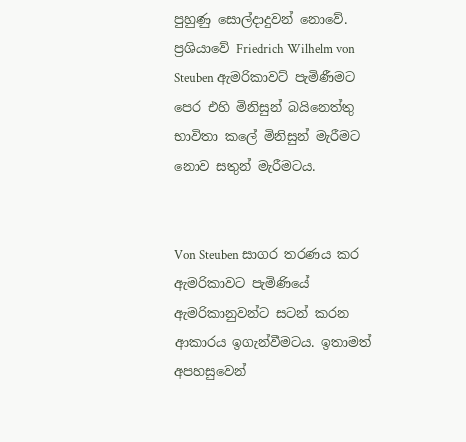පුහුණු සොල්දාදුවන් නොවේ. ප්‍රශියාවේ Friedrich Wilhelm von Steuben ඇමරිකාවට් පැමිණීමට පෙර එහි මිනිසුන් බයිනෙත්තු භාවිතා කලේ මිනිසුන් මැරීමට නොව සතුන් මැරීමටය.


Von Steuben සාගර තරණය කර ඇමරිකාවට පැමිණියේ ඇමරිකානුවන්ට සටන් කරන ආකාරය ඉගැන්වීමටය. ඉතාමත් අපහසුවෙන්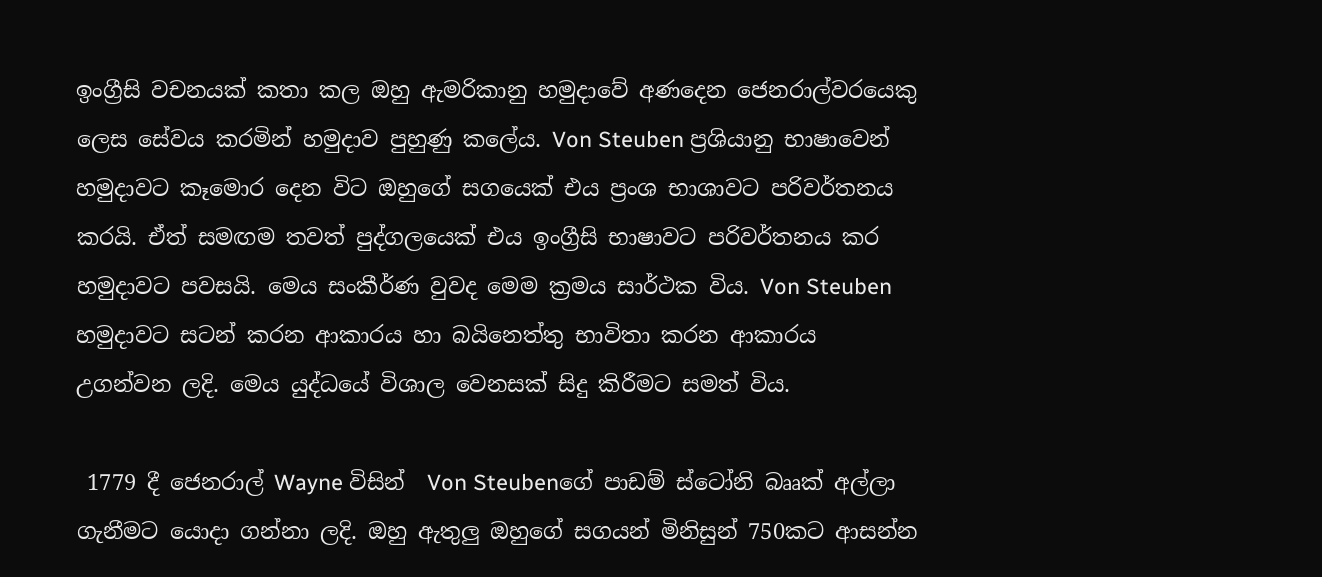ඉංග්‍රීසි වචනයක් කතා කල ඔහු ඇමරිකානු හමුදාවේ අණදෙන ජෙනරාල්වරයෙකු ලෙස සේවය කරමින් හමුදාව පුහුණු කලේය. Von Steuben ප්‍රශියානු භාෂාවෙන් හමුදාවට කෑමොර දෙන විට ඔහුගේ සගයෙක් එය ප්‍රංශ භාශාවට පරිවර්තනය කරයි. ඒත් සමඟම තවත් පුද්ගලයෙක් එය ඉංග්‍රීසි භාෂාවට පරිවර්තනය කර හමුදාවට පවසයි. මෙය සංකීර්ණ වුවද මෙම ක්‍රමය සාර්ථක විය. Von Steuben හමුදාවට සටන් කරන ආකාරය හා බයිනෙත්තු භාවිතා කරන ආකාරය උගන්වන ලදි. මෙය යුද්ධයේ විශාල වෙනසක් සිදු කිරීමට සමත් විය.

 1779 දී ජෙනරාල් Wayne විසින්  Von Steubenගේ පාඩම් ස්ටෝනි බෲක් අල්ලා ගැනීමට යොදා ගන්නා ලදි. ඔහු ඇතුලු ඔහුගේ සගයන් මිනිසුන් 750කට ආසන්න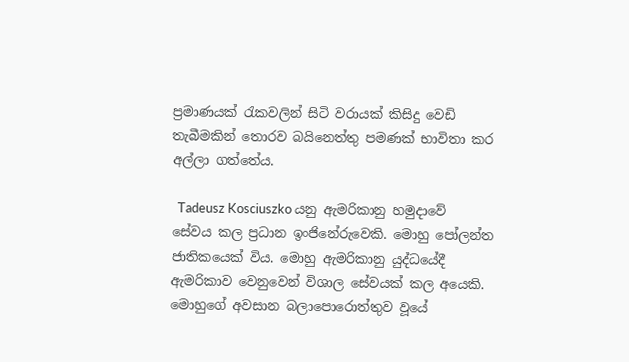ප්‍රමාණයක් රැකවලින් සිටි වරායක් කිසිදු වෙඩි තැබීමකින් තොරව බයිනෙත්තු පමණක් භාවිතා කර අල්ලා ගත්තේය.

  Tadeusz Kosciuszko යනු ඇමරිකානු හමුදාවේ සේවය කල ප්‍රධාන ඉංජිනේරුවෙකි. මොහු පෝලන්ත ජාතිකයෙක් විය. මොහු ඇමරිකානු යුද්ධයේදී ඇමරිකාව වෙනුවෙන් විශාල සේවයක් කල අයෙකි. මොහුගේ අවසාන බලාපොරොත්තුව වූයේ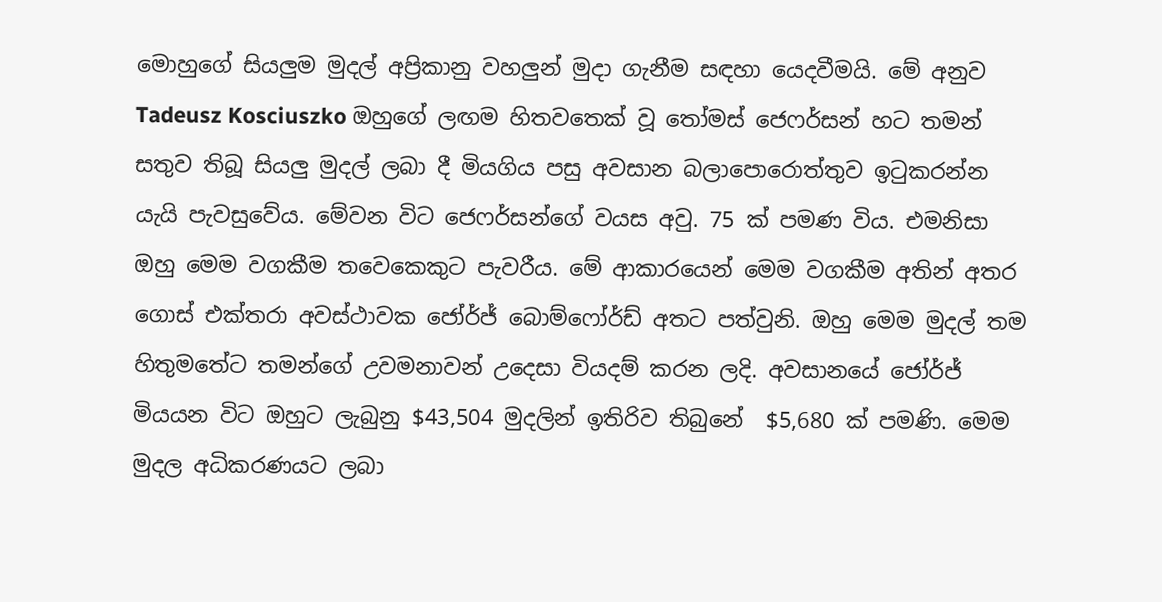මොහුගේ සියලුම මුදල් අප්‍රිකානු වහලුන් මුදා ගැනීම සඳහා යෙදවීමයි. මේ අනුව Tadeusz Kosciuszko ඔහුගේ ලඟම හිතවතෙක් වූ තෝමස් ජෙෆර්සන් හට තමන් සතුව තිබූ සියලු මුදල් ලබා දී මියගිය පසු අවසාන බලාපොරොත්තුව ඉටුකරන්න යැයි පැවසුවේය. මේවන විට ජෙෆර්සන්ගේ වයස අවු. 75 ක් පමණ විය. එමනිසා ඔහු මෙම වගකීම තවෙකෙකුට පැවරීය. මේ ආකාරයෙන් මෙම වගකීම අතින් අතර ගොස් එක්තරා අවස්ථාවක ජෝර්ජ් බොම්ෆෝර්ඩ් අතට පත්වුනි. ඔහු මෙම මුදල් තම හිතුමතේට තමන්ගේ උවමනාවන් උදෙසා වියදම් කරන ලදි. අවසානයේ ජෝර්ජ් මියයන විට ඔහුට ලැබුනු $43,504 මුදලින් ඉතිරිව තිබුනේ  $5,680 ක් පමණි. මෙම මුදල අධිකරණයට ලබා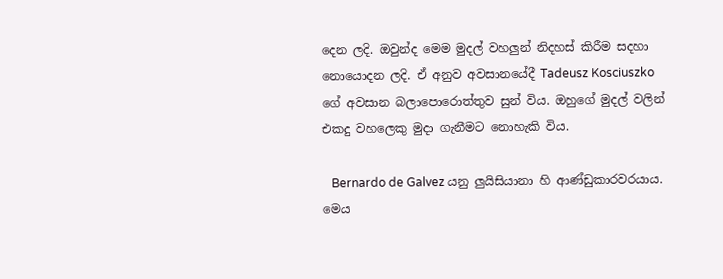දෙන ලදි. ඔවුන්ද මෙම මුදල් වහලුන් නිදහස් කිරීම සදහා නොයොදන ලදි. ඒ අනුව අවසානයේදී Tadeusz Kosciuszko ගේ අවසාන බලාපොරොත්තුව සුන් විය. ඔහුගේ මුදල් වලින් එකදු වහලෙකු මුදා ගැනීමට නොහැකි විය.

   Bernardo de Galvez යනු ලුයිසියානා හි ආණ්ඩුකාරවරයාය. මෙය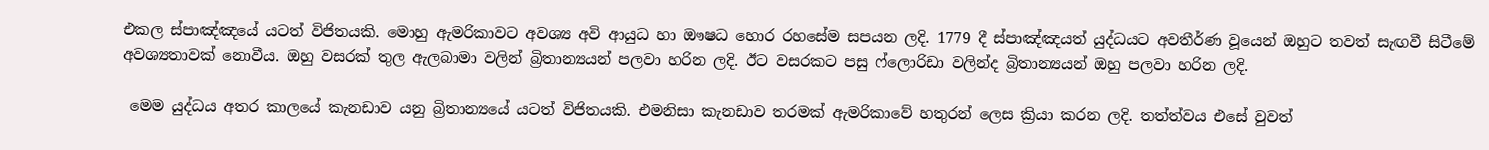එකල ස්පාඤ්ඤයේ යටත් විජිතයකි. මොහු ඇමරිකාවට අවශ්‍ය අවි ආයුධ හා ඖෂධ හොර රහසේම සපයන ලදි. 1779 දී ස්පාඤ්ඤයත් යුද්ධයට අවතීර්ණ වූයෙන් ඔහුට තවත් සැඟවී සිටීමේ අවශ්‍යතාවක් නොවීය. ඔහු වසරක් තුල ඇලබාමා වලින් බ්‍රිතාන්‍යයන් පලවා හරින ලදි. ඊට වසරකට පසු ෆ්ලොරිඩා වලින්ද බ්‍රිතාන්‍යයන් ඔහු පලවා හරින ලදි.

 මෙම යුද්ධය අතර කාලයේ කැනඩාව යනු බ්‍රිතාන්‍යයේ යටත් විජිතයකි. එමනිසා කැනඩාව තරමක් ඇමරිකාවේ හතුරන් ලෙස ක්‍රියා කරන ලදි. තත්ත්වය එසේ වුවත්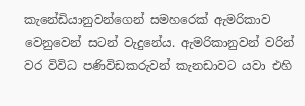කැනේඩියානුවන්ගෙන් සමහරෙක් ඇමරිකාව වෙනුවෙන් සටන් වැදුනේය. ඇමරිකානුවන් වරින් වර විවිධ පණිවිඩකරුවන් කැනඩාවට යවා එහි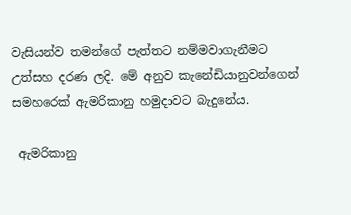වැසියන්ව තමන්ගේ පැත්තට නම්මවාගැනීමට උත්සහ දරණ ලදි. මේ අනුව කැනේඩියානුවන්ගෙන් සමහරෙක් ඇමරිකානු හමුදාවට බැදුනේය.

 ඇමරිකානු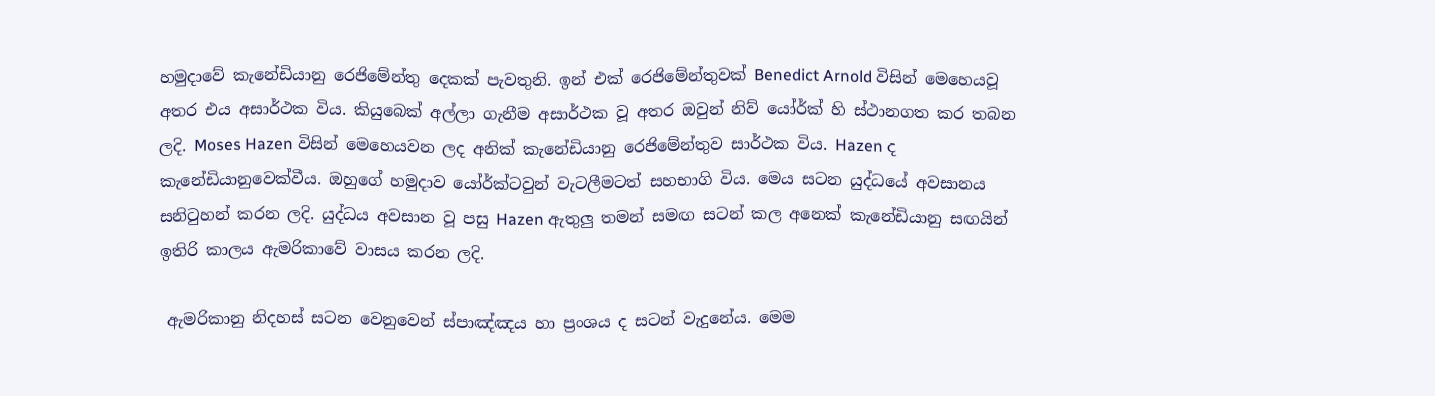හමුදාවේ කැනේඩියානු රෙජිමේන්තු දෙකක් පැවතුනි. ඉන් එක් රෙජිමේන්‍තුවක් Benedict Arnold විසින් මෙහෙයවූ අතර එය අසාර්ථක විය. කියුබෙක් අල්ලා ගැනීම අසාර්ථක වූ අතර ඔවුන් නිව් යෝර්ක් හි ස්ථානගත කර තබන ලදි. Moses Hazen විසින් මෙහෙයවන ලද අනික් කැනේඩියානු රෙජිමේන්තුව සාර්ථක විය. Hazen ද කැනේඩියානුවෙක්වීය. ඔහුගේ හමුදාව යෝර්ක්ටවුන් වැටලීමටත් සහභාගි විය. මෙය සටන යුද්ධයේ අවසානය සනිටුහන් කරන ලදි. යුද්ධය අවසාන වූ පසු Hazen ඇතුලු තමන් සමඟ සටන් කල අනෙක් කැනේඩියානු සඟයින් ඉතිරි කාලය ඇමරිකාවේ වාසය කරන ලදි.

 ඇමරිකානු නිදහස් සටන වෙනුවෙන් ස්පාඤ්ඤය හා ප්‍රංශය ද සටන් වැදුනේය. මෙම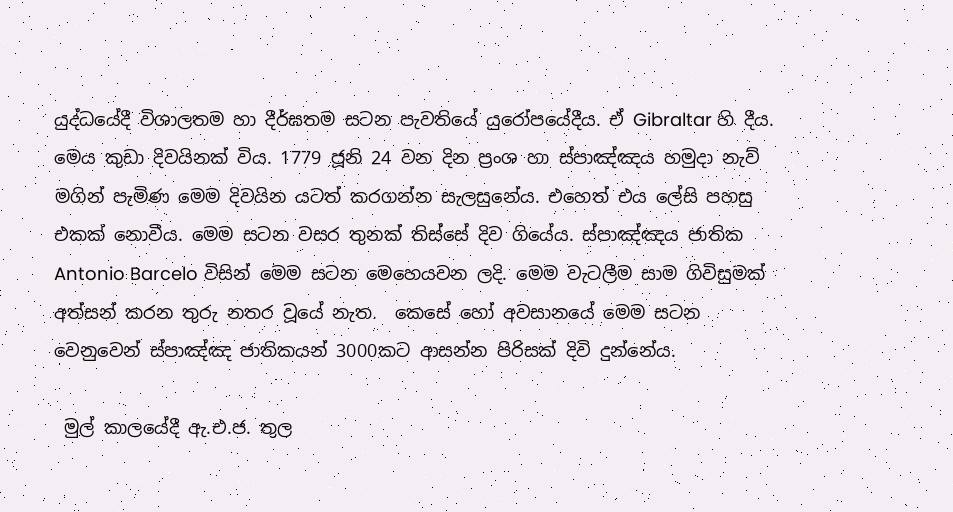යුද්ධයේදී විශාලතම හා දීර්ඝතම සටන පැවතියේ යුරෝපයේදීය. ඒ Gibraltar හි දීය. මෙය කුඩා දිවයිනක් විය. 1779 ජූනි 24 වන දින ප්‍රංශ හා ස්පාඤ්ඤය හමුදා නැව් මගින් පැමිණ මෙම දිවයින යටත් කරගන්න සැලසුනේය. එහෙත් එය ලේසි පහසු එකක් නොවීය. මෙම සටන වසර තුනක් තිස්සේ දිව ගියේය. ස්පාඤ්ඤය ජාතික Antonio Barcelo විසින් මෙම සටන මෙහෙයවන ලදි. මෙම වැටලීම සාම ගිවිසුමක් අත්සන් කරන තුරු නතර වූයේ නැත.  කෙසේ හෝ අවසානයේ මෙම සටන වෙනුවෙන් ස්පාඤ්ඤ ජාතිකයන් 3000කට ආසන්න පිරිසක් දිවි දුන්නේය.

 මුල් කාලයේදී ඇ.එ.ජ. තුල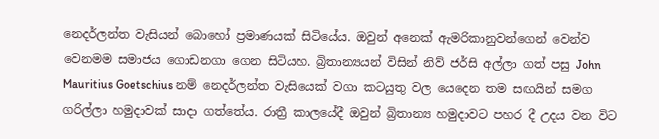නෙදර්ලන්ත වැසියන් බොහෝ ප්‍රමාණයක් සිටියේය. ඔවුන් අනෙක් ඇමරිකානුවන්ගෙන් වෙන්ව වෙනමම සමාජය ගොඩනගා ගෙන සිටියහ. බ්‍රිතාන්‍යයන් විසින් නිව් ජර්සි අල්ලා ගත් පසු John Mauritius Goetschius නම් නෙදර්ලන්ත වැසියෙක් වගා කටයුතු වල යෙදෙන තම සඟයින් සමග ගරිල්ලා හමුදාවක් සාදා ගත්තේය. රාත්‍රී කාලයේදී ඔවුන් බ්‍රිතාන්‍ය හමුදාවට පහර දී උදය වන විට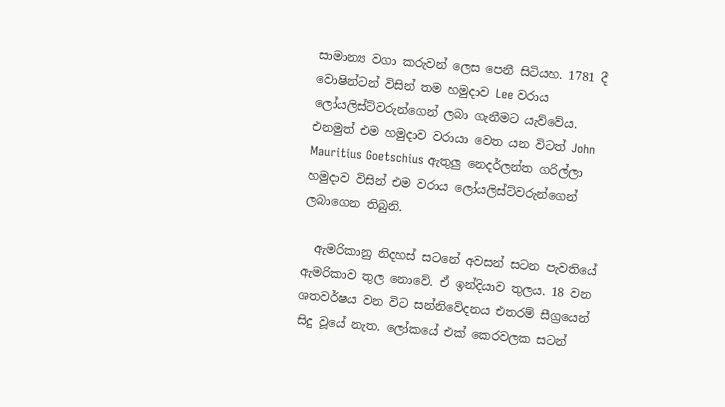සාමාන්‍ය වගා කරුවන් ලෙස පෙනී සිටියහ. 1781 දී වොෂින්ටන් විසින් තම හමුදාව Lee වරාය ලෝයලිස්ට්වරුන්ගෙන් ලබා ගැනීමට යැව්වේය. එනමුත් එම හමුදාව වරායා වෙත යන විටත් John Mauritius Goetschius ඇතුලු නෙදර්ලන්ත ගරිල්ලා හමුදාව විසින් එම වරාය ලෝයලිස්ට්වරුන්ගෙන් ලබාගෙන තිබුනි.

  ඇමරිකානු නිදහස් සටනේ අවසන් සටන පැවතියේ ඇමරිකාව තුල නොවේ. ඒ ඉන්දියාව තුලය. 18 වන ශතවර්ෂය වන විට සන්නිවේදනය එතරම් සීග්‍රයෙන් සිදු වූයේ නැත. ලෝකයේ එක් කෙරවලක සටන්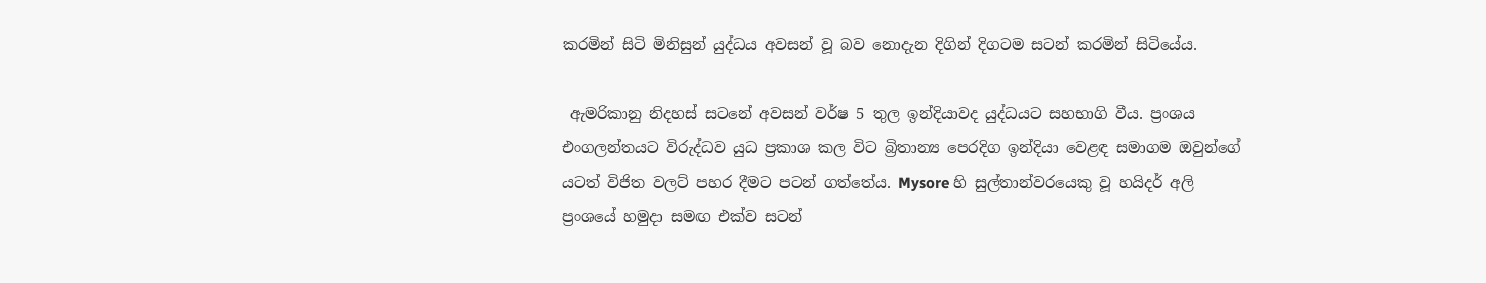කරමින් සිටි මිනිසුන් යුද්ධය අවසන් වූ බව නොදැන දිගින් දිගටම සටන් කරමින් සිටියේය.

 ඇමරිකානු නිදහස් සටනේ අවසන් වර්ෂ 5 තුල ඉන්දියාවද යුද්ධයට සහභාගි වීය. ප්‍රංශය එංගලන්තයට විරුද්ධව යුධ ප්‍රකාශ කල විට බ්‍රිතාන්‍ය පෙරදිග ඉන්දියා වෙළඳ සමාගම ඔවුන්ගේ යටත් විජිත වලට් පහර දීමට පටන් ගත්තේය. Mysore හි සුල්තාන්වරයෙකු වූ හයිදර් අලි ප්‍රංශයේ හමුදා සමඟ එක්ව සටන්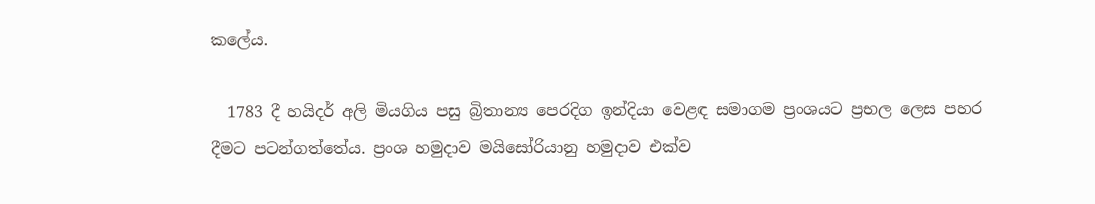කලේය.

  1783 දී හයිදර් අලි මියගිය පසු බ්‍රිතාන්‍ය පෙරදිග ඉන්දියා වෙළඳ සමාගම ප්‍රංශයට ප්‍රභල ලෙස පහර දීමට පටන්ගත්තේය. ප්‍රංශ හමුදාව මයිසෝරියානු හමුදාව එක්ව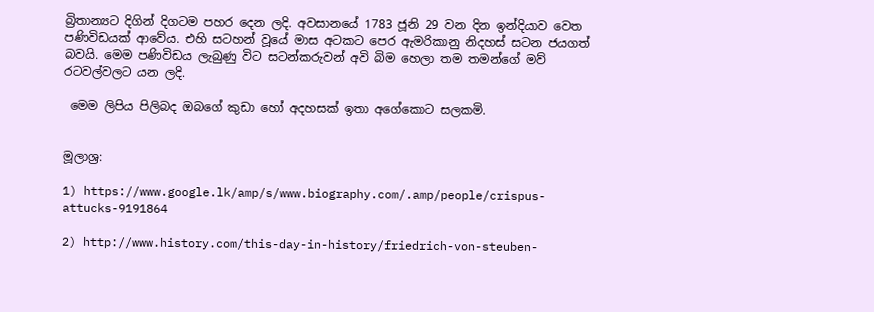බ්‍රිතාන්‍යට දිගින් දිගටම පහර දෙන ලදි. අවසානයේ 1783 ජූනි 29 වන දින ඉන්දියාව වෙත පණිවිඩයක් ආවේය. එහි සටහන් වූයේ මාස අටකට පෙර ඇමරිකානු නිදහස් සටන ජයගත් බවයි. මෙම පණිවිඩය ලැබුණු විට සටන්කරුවන් අවි බිම හෙලා තම තමන්ගේ මව් රටවල්වලට යන ලදි.

 මෙම ලිපිය පිලිබද ඔබගේ කුඩා හෝ අදහසක් ඉතා අගේකොට සලකමි.


මූලාශ්‍ර:

1) https://www.google.lk/amp/s/www.biography.com/.amp/people/crispus-attucks-9191864

2) http://www.history.com/this-day-in-history/friedrich-von-steuben-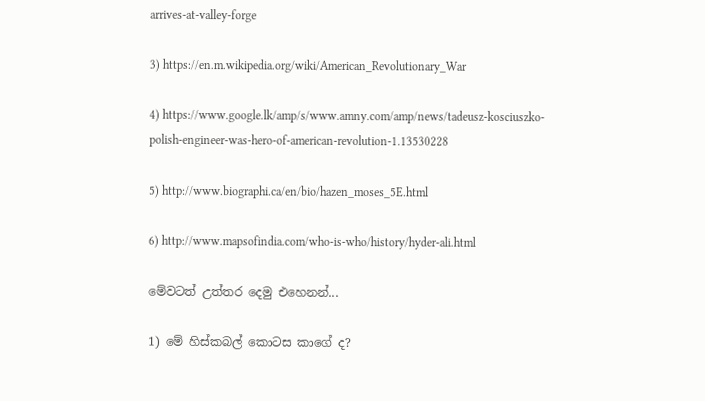arrives-at-valley-forge

3) https://en.m.wikipedia.org/wiki/American_Revolutionary_War

4) https://www.google.lk/amp/s/www.amny.com/amp/news/tadeusz-kosciuszko-polish-engineer-was-hero-of-american-revolution-1.13530228

5) http://www.biographi.ca/en/bio/hazen_moses_5E.html

6) http://www.mapsofindia.com/who-is-who/history/hyder-ali.html

මේවටත් උත්තර දෙමු එහෙනන්...

1) මේ හිස්කබල් කොටස කාගේ ද?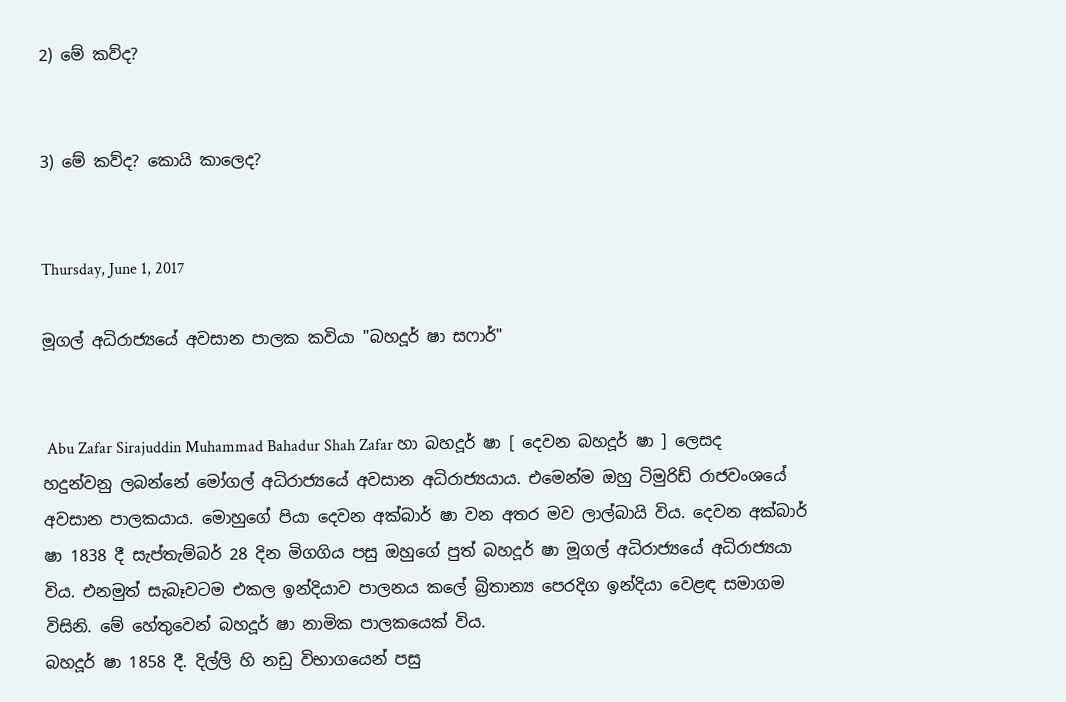2) මේ කව්ද?


3) මේ කව්ද? කොයි කාලෙද?


Thursday, June 1, 2017

මූගල් අධිරාජ්‍යයේ අවසාන පාලක කවියා "බහදූර් ෂා සෆාර්"


 Abu Zafar Sirajuddin Muhammad Bahadur Shah Zafar හා බහදූර් ෂා [ දෙවන බහදූර් ෂා ] ලෙසද හදුන්වනු ලබන්නේ මෝගල් අධිරාජ්‍යයේ අවසාන අධිරාජ්‍යයාය. එමෙන්ම ඔහු ටිමුරිඩ් රාජවංශයේ අවසාන පාලකයාය. මොහුගේ පියා දෙවන අක්බාර් ෂා වන අතර මව ලාල්බායි විය. දෙවන අක්බාර් ෂා 1838 දී සැප්තැම්බර් 28 දින මිගගිය පසු ඔහුගේ පුත් බහදූර් ෂා මූගල් අධිරාජ්‍යයේ අධිරාජ්‍යයා විය. එනමුත් සැබෑවටම එකල ඉන්දියාව පාලනය කලේ බ්‍රිතාන්‍ය පෙරදිග ඉන්දියා වෙළඳ සමාගම විසිනි. මේ හේතුවෙන් බහදූර් ෂා නාමික පාලකයෙක් විය.
බහදූර් ෂා 1858 දී. දිල්ලි හි නඩු විභාගයෙන් පසු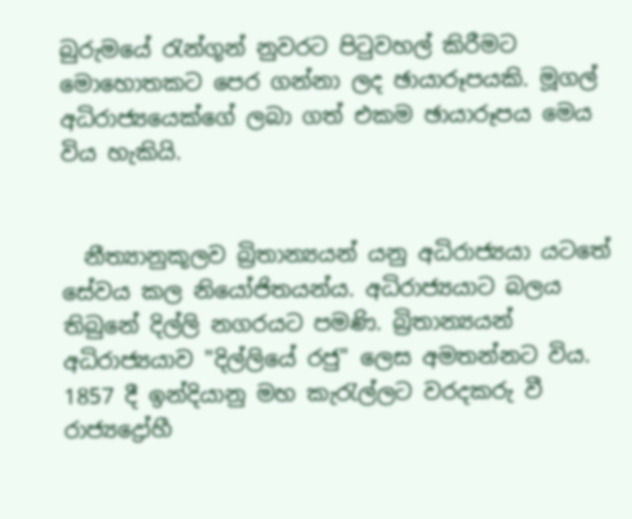බුරුමයේ රැන්ගූන් නුවරට පිටුවහල් කිරීමට මොහොතකට පෙර ගන්නා ලද ඡායාරූපයකි. මූගල් අධිරාජ්‍යයෙක්ගේ ලබා ගත් එකම ඡායාරූපය මෙය විය හැකියි.


  නීත්‍යානුකූලව බ්‍රිතාන්‍යයන් යනු අධිරාජ්‍යයා යටතේ සේවය කල නියෝජිතයන්ය. අධිරාජ්‍යයාට බලය තිබුනේ දිල්ලි නගරයට පමණි. බ්‍රිතාන්‍යයන් අධිරාජ්‍යයාව "දිල්ලියේ රජු" ලෙස අමතන්නට විය. 1857 දී ඉන්දියානු මහ කැරැල්ලට වරදකරු වී රාජ්‍යද්‍රෝහී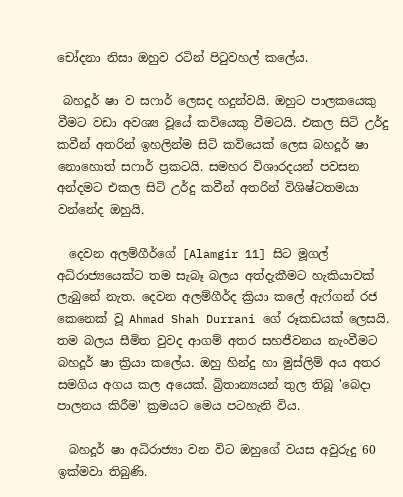චෝදනා නිසා ඔහුව රටින් පිටුවහල් කලේය.

 බහදූර් ෂා ව සෆාර් ලෙසද හදුන්වයි. ඔහුට පාලකයෙකු වීමට වඩා අවශ්‍ය වූයේ කවියෙකු වීමටයි. එකල සිටි උර්දු කවීන් අතරින් ඉහලින්ම සිටි කවියෙක් ලෙස බහදූර් ෂා නොහොත් සෆාර් ප්‍රකටයි. සමහර විශාරදයන් පවසන අන්දමට එකල සිටි උර්දු කවීන් අතරින් විශිෂ්ටතමයා වන්නේද ඔහුයි.

  දෙවන අලම්ගීර්ගේ [Alamgir 11] සිට මූගල් අධිරාජ්‍යයෙක්ට තම සැබෑ බලය අත්දැකීමට හැකියාවක් ලැබුනේ නැත. දෙවන අලම්ගීර්ද ක්‍රියා කලේ ඇෆ්ගන් රජ කෙනෙක් වූ Ahmad Shah Durrani ගේ රූකඩයක් ලෙසයි. තම බලය සීමිත වුවද ආගම් අතර සහජීවනය නැංවීමට බහදූර් ෂා ක්‍රියා කලේය. ඔහු හින්දු හා මුස්ලිම් අය අතර සමගිය අගය කල අයෙක්. බ්‍රිතාන්‍යයන් තුල තිබූ 'බෙදා පාලනය කිරීම' ක්‍රමයට මෙය පටහැනි විය.

  බහදූර් ෂා අධිරාජ්‍යා වන විට ඔහුගේ වයස අවුරුදු 60 ඉක්මවා තිබුණි.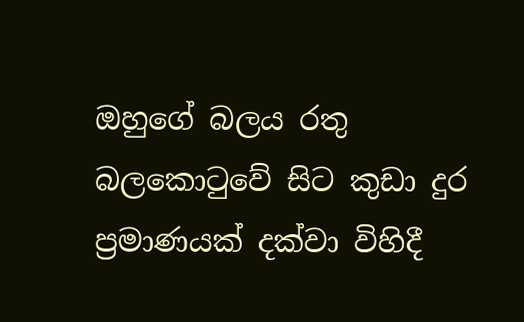ඔහුගේ බලය රතු බලකොටුවේ සිට කුඩා දුර ප්‍රමාණයක් දක්වා විහිදී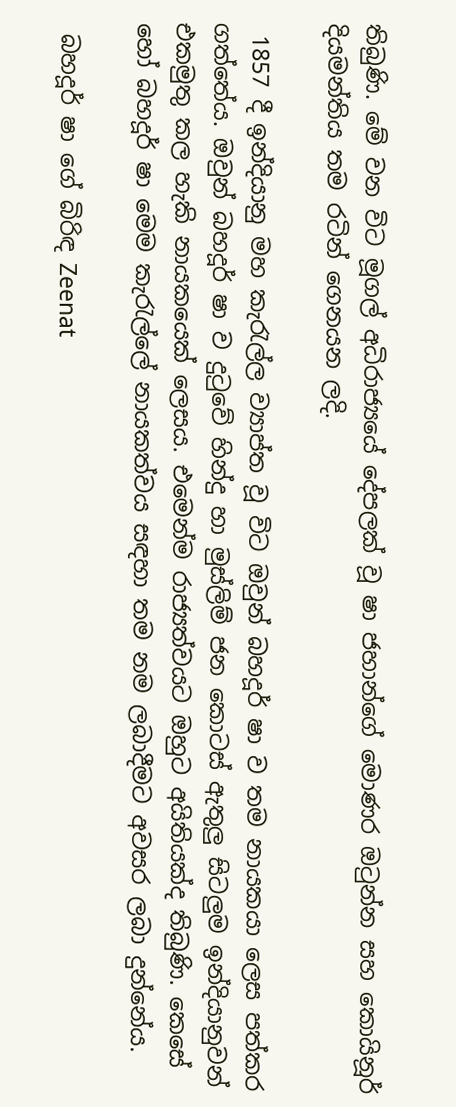තිබුණි. මේ වන විට මූගල් අධිරාජ්‍යයේ දේපලක් වූ ෂා ජහාන්ගේ මොණර ඔටුන්න සහ කොයිනූර් දියමන්තිය තම රටින් ගෙනයන ලදි.

 1857 දී ඉන්දියානු මහ කැරැල්ල ව්‍යාප්ත වූ විට ඔවුන් බහදූර් ෂා ව තම නායකයා ලෙස පත්කර ගත්තේය. ඔවුන් බහදූර් ෂා ව දුටුවේ හින්දු හා මුස්ලිම් ජන කොටස් ඇතුලු සිටලුම ඉන්දියානුවන් එකමුතු කල හැකි නායකයෙක් ලෙසය. එමෙන්ම රාජ්‍යත්වයට ඔහුට අයිතියක්ද තිබුණි. කෙසේ හෝ බහදූර් ෂා මෙම කැරැල්ලේ නායකත්වය සඳහා තම නම ලබාදීමට අවසර ලබා දුන්නේය.

 බහදූර් ෂා ගේ බිරිඳ Zeenat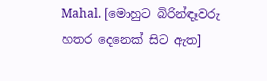Mahal. [මොහුට බිරින්ඳෑවරු හතර දෙනෙක් සිට ඇත]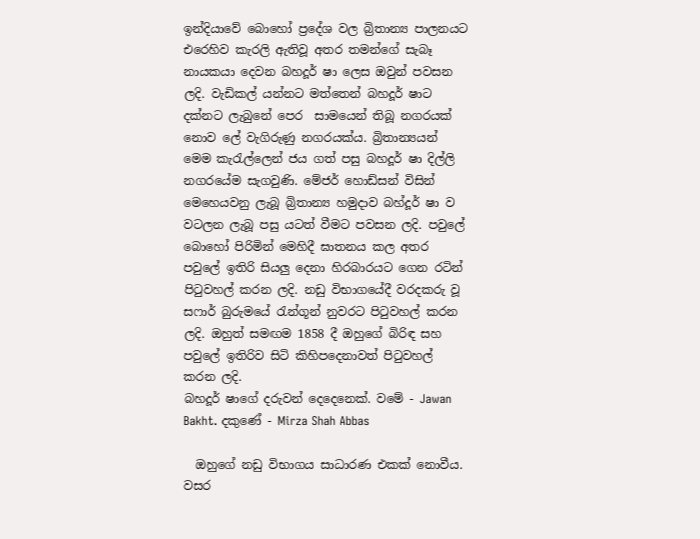ඉන්දියාවේ බොහෝ ප්‍රදේශ වල බ්‍රිතාන්‍ය පාලනයට එරෙහිව කැරලි ඇතිවූ අතර තමන්ගේ සැබෑ නායකයා දෙවන බහදූර් ෂා ලෙස ඔවුන් පවසන ලදි. වැඩිකල් යන්නට මත්තෙන් බහදූර් ෂාට දක්නට ලැබුනේ පෙර  සාමයෙන් තිබූ නගරයක් නොව ලේ වැගිරුණු නගරයක්ය. බ්‍රිතාන්‍යයන් මෙම කැරැල්ලෙන් ජය ගත් පසු බහදූර් ෂා දිල්ලි නගරයේම සැගවුණි. මේජර් හොඩ්සන් විසින් මෙහෙයවනු ලැබූ බ්‍රිතාන්‍ය හමුදාව බහ්දූර් ෂා ව වටලන ලැබූ පසු යටත් වීමට පවසන ලදි. පවුලේ බොහෝ පිරිමින් මෙහිදී ඝාතනය කල අතර පවුලේ ඉතිරි සියලු දෙනා හිරබාරයට ගෙන රටින් පිටුවහල් කරන ලදි. නඩු විභාගයේදී වරදකරු වූ සෆාර් බුරුමයේ රැන්ගූන් නුවරට පිටුවහල් කරන ලදි. ඔහුත් සමඟම 1858 දී ඔහුගේ බිරිඳ සහ පවුලේ ඉතිරිව සිටි කිහිපදෙනාවත් පිටුවහල් කරන ලදි.
බහදූර් ෂාගේ දරුවන් දෙදෙනෙක්. වමේ - Jawan Bakht. දකුණේ - Mirza Shah Abbas

  ඔහුගේ නඩු විභාගය සාධාරණ එකක් නොවීය. වසර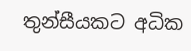තුන්සීයකට අධික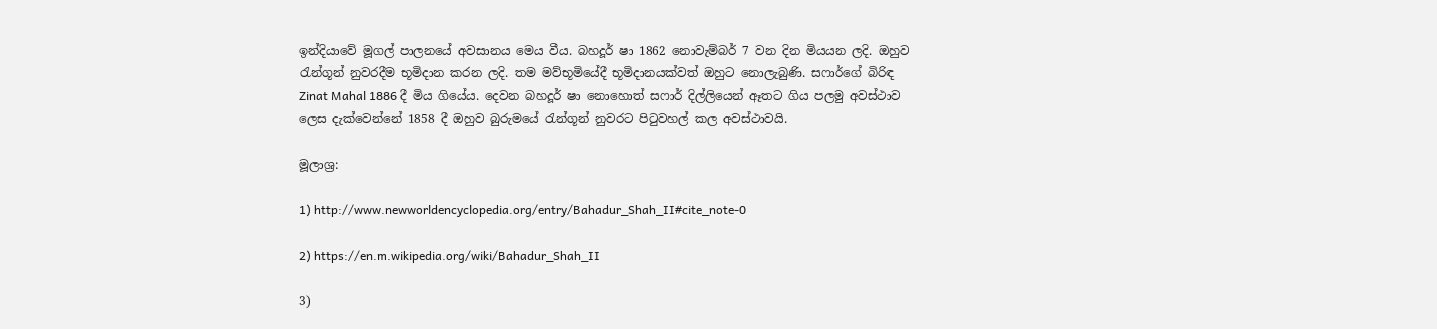ඉන්දියාවේ මූගල් පාලනයේ අවසානය මෙය වීය. බහදූර් ෂා 1862 නොවැම්බර් 7 වන දින මියයන ලදි. ඔහුව රැන්ගූන් නුවරදීම භූමිදාන කරන ලදි. තම මව්භූමියේදී භූමිදානයක්වත් ඔහුට නොලැබුණි. සෆාර්ගේ බිරිඳ Zinat Mahal 1886 දී මිය ගියේය. දෙවන බහදූර් ෂා නොහොත් සෆාර් දිල්ලියෙන් ඈතට ගිය පලමු අවස්ථාව ලෙස දැක්වෙන්නේ 1858 දී ඔහුව බුරුමයේ රැන්ගූන් නුවරට පිටුවහල් කල අවස්ථාවයි.

මූලාශ්‍ර:

1) http://www.newworldencyclopedia.org/entry/Bahadur_Shah_II#cite_note-0

2) https://en.m.wikipedia.org/wiki/Bahadur_Shah_II

3)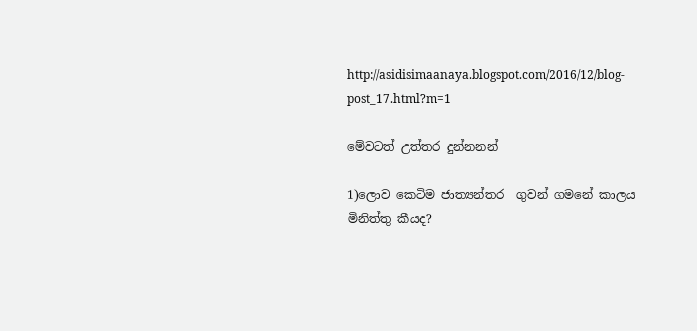http://asidisimaanaya.blogspot.com/2016/12/blog-post_17.html?m=1

මේවටත් උත්තර දුන්නනන්

1)ලොව කෙටිම ජාත්‍යන්තර  ගුවන් ගමනේ කාලය මිනිත්තු කීයද?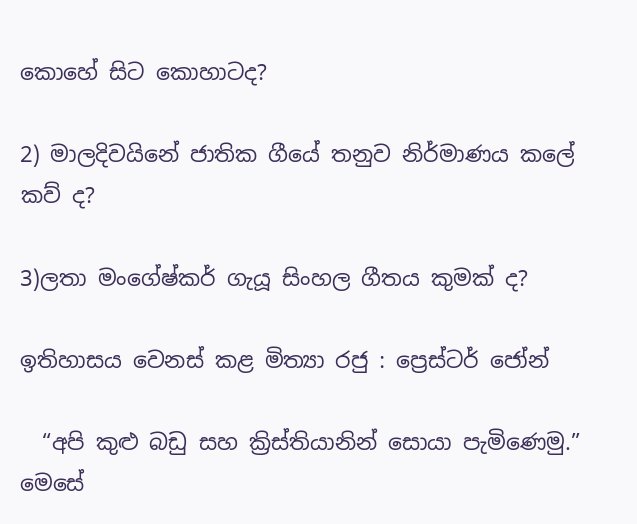කොහේ සිට කොහාටද?

2) මාලදිවයිනේ ජාතික ගීයේ තනුව නිර්මාණය කලේ කව් ද?

3)ලතා මංගේෂ්කර් ගැයූ සිංහල ගීතය කුමක් ද?

ඉතිහාසය වෙනස් කළ මිත්‍යා රජු : ප්‍රෙස්ටර් ජෝන්

  “අපි කුළු බඩු සහ ක්‍රිස්තියානින් සොයා පැමිණෙමු.” මෙසේ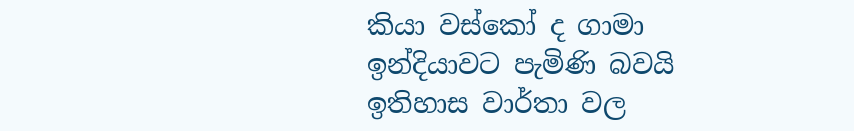කියා වස්කෝ ද ගාමා ඉන්දියාවට පැමිණි බවයි ඉතිහාස වාර්තා වල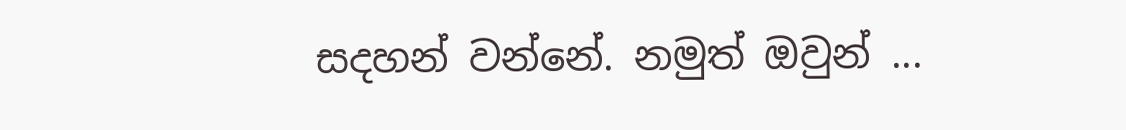සදහන් වන්නේ. නමුත් ඔවුන් ...